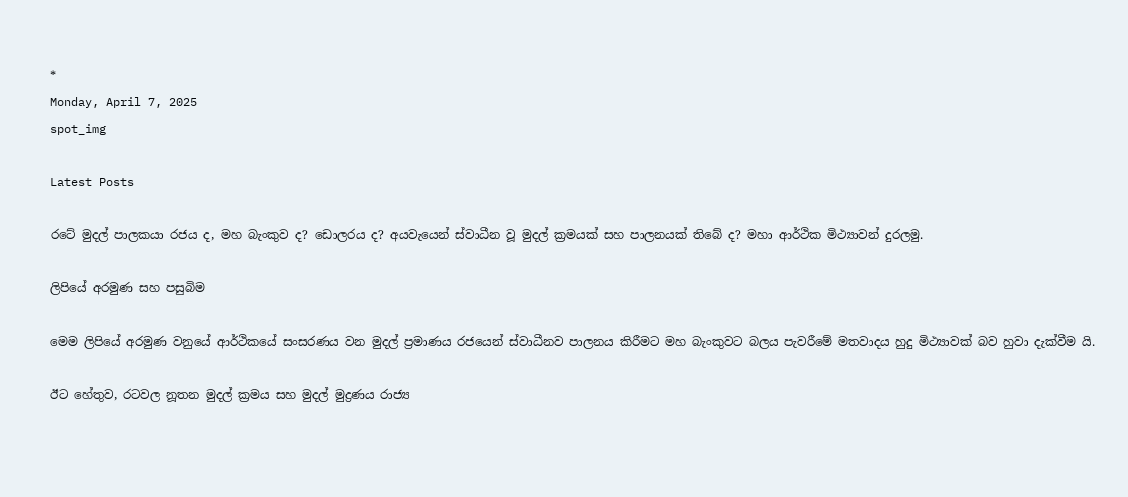*
Monday, April 7, 2025
spot_img

Latest Posts

රටේ මුදල් පාලකයා රජය ද, මහ බැංකුව ද? ඩොලරය ද? අයවැයෙන් ස්වාධීන වූ මුදල් ක්‍රමයක් සහ පාලනයක් තිබේ ද? මහා ආර්ථික මිථ්‍යාවන් දුරලමු.

ලිපියේ අරමුණ සහ පසුබිම

මෙම ලිපියේ අරමුණ වනුයේ ආර්ථිකයේ සංසරණය වන මුදල් ප්‍රමාණය රජයෙන් ස්වාධීනව පාලනය කිරීමට මහ බැංකුවට බලය පැවරීමේ මතවාදය හුදු මිථ්‍යාවක් බව හුවා දැක්වීම යි.

ඊට හේතුව, රටවල නූතන මුදල් ක්‍රමය සහ මුදල් මුද්‍රණය රාජ්‍ය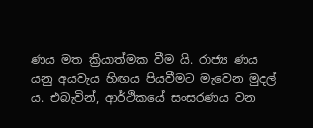ණය මත ක්‍රියාත්මක වීම යි. රාජ්‍ය ණය යනු අයවැය හිඟය පියවීමට මැවෙන මුදල් ය. එබැවින්, ආර්ථිකයේ සංසරණය වන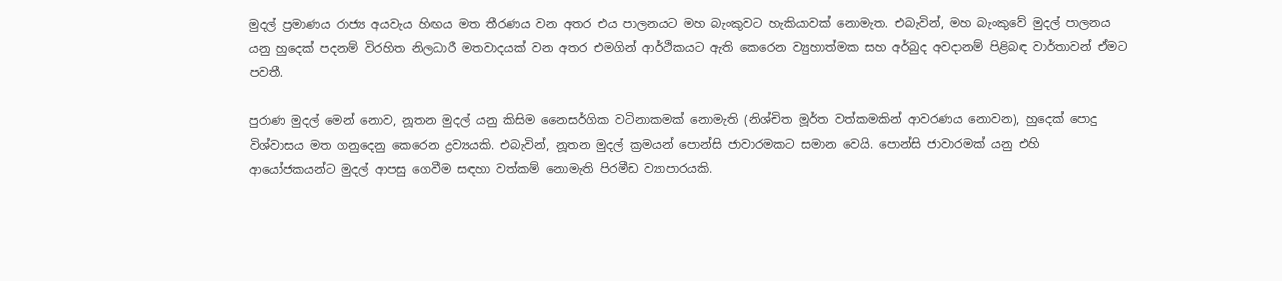මුදල් ප්‍රමාණය රාජ්‍ය අයවැය හිඟය මත තීරණය වන අතර එය පාලනයට මහ බැංකුවට හැකියාවක් නොමැත. එබැවින්, මහ බැංකුවේ මුදල් පාලනය යනු හුදෙක් පදනම් විරහිත නිලධාරී මතවාදයක් වන අතර එමගින් ආර්ථිකයට ඇති කෙරෙන ව්‍යුහාත්මක සහ අර්බුද අවදානම් පිළිබඳ වාර්තාවන් ඒමට පවතී.

පුරාණ මුදල් මෙන් නොව, නූතන මුදල් යනු කිසිම නෛසර්ගික වටිනාකමක් නොමැති (නිශ්චිත මූර්ත වත්කමකින් ආවරණය නොවන), හුදෙක් පොදු විශ්වාසය මත ගනුදෙනු කෙරෙන ද්‍රව්‍යයකි. එබැවින්, නූතන මුදල් ක්‍රමයන් පොන්සි ජාවාරමකට සමාන වෙයි. පොන්සි ජාවාරමක් යනු එහි ආයෝජකයන්ට මුදල් ආපසු ගෙවීම සඳහා වත්කම් නොමැති පිරමීඩ ව්‍යාපාරයකි.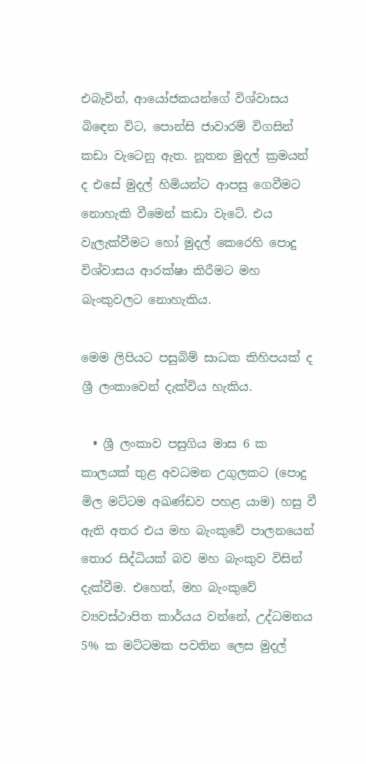එබැවින්, ආයෝජකයන්ගේ විශ්වාසය බිඳෙන විට, පොන්සි ජාවාරම් විගසින් කඩා වැටෙනු ඇත. නූතන මුදල් ක්‍රමයන් ද එසේ මුදල් හිමියන්ට ආපසු ගෙවීමට නොහැකි වීමෙන් කඩා වැටේ. එය වැලැක්වීමට හෝ මුදල් කෙරෙහි පොදු විශ්වාසය ආරක්ෂා කිරීමට මහ බැංකුවලට නොහැකිය.

මෙම ලිපියට පසුබිම් සාධක කිහිපයක් ද ශ්‍රී ලංකාවෙන් දැක්විය හැකිය.

  • ශ්‍රී ලංකාව පසුගිය මාස 6 ක කාලයක් තුළ අවධමන උගුලකට (පොදු මිල මට්ටම අඛණ්ඩව පහළ යාම) හසු වී ඇති අතර එය මහ බැංකුවේ පාලනයෙන් තොර සිද්ධියක් බව මහ බැංකුව විසින් දැක්වීම. එහෙත්, මහ බැංකුවේ ව්‍යවස්ථාපිත කාර්යය වන්නේ, උද්ධමනය 5% ක මට්ටමක පවතින ලෙස මුදල්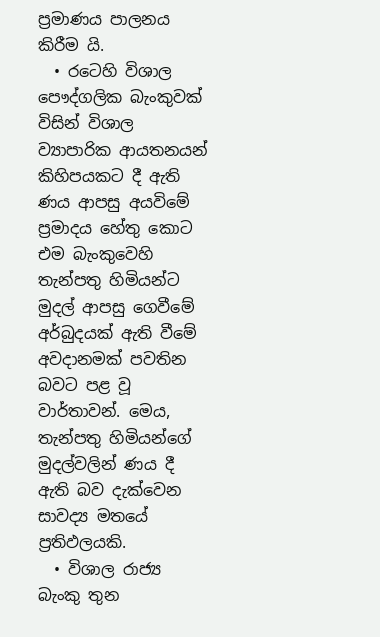ප්‍රමාණය පාලනය කිරීම යි.
  • රටෙහි විශාල පෞද්ගලික බැංකුවක් විසින් විශාල ව්‍යාපාරික ආයතනයන් කිහිපයකට දී ඇති ණය ආපසු අයවිමේ ප්‍රමාදය හේතු කොට එම බැංකුවෙහි තැන්පතු හිමියන්ට මුදල් ආපසු ගෙවීමේ අර්බුදයක් ඇති වීමේ අවදානමක් පවතින බවට පළ වූ වාර්තාවන්. මෙය, තැන්පතු හිමියන්ගේ මුදල්වලින් ණය දී ඇති බව දැක්වෙන සාවද්‍ය මතයේ ප්‍රතිඵලයකි.
  • විශාල රාජ්‍ය බැංකු තුන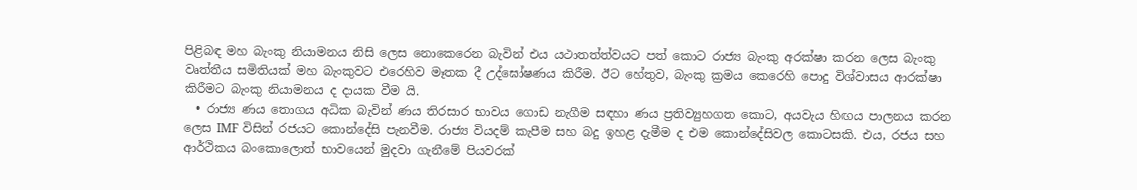පිළිබඳ මහ බැංකු නියාමනය නිසි ලෙස නොකෙරෙන බැවින් එය යථාතත්ත්වයට පත් කොට රාජ්‍ය බැංකු අරක්ෂා කරන ලෙස බැංකු වෘත්තීය සමිතියක් මහ බැංකුවට එරෙහිව මෑතක දී උද්ඝෝෂණය කිරීම. ඊට හේතුව, බැංකු ක්‍රමය කෙරෙහි පොදු විශ්වාසය ආරක්ෂා කිරීමට බැංකු නියාමනය ද දායක වීම යි.
  • රාජ්‍ය ණය තොගය අධික බැවින් ණය තිරසාර භාවය ගොඩ නැගීම සඳහා ණය ප්‍රතිව්‍යුහගත කොට, අයවැය හිඟය පාලනය කරන ලෙස IMF විසින් රජයට කොන්දේසි පැනවීම. රාජ්‍ය වියදම් කැපීම සහ බදු ඉහළ දැමීම ද එම කොන්දේසිවල කොටසකි. එය, රජය සහ ආර්ථිකය බංකොලොත් භාවයෙන් මුදවා ගැනීමේ පියවරක්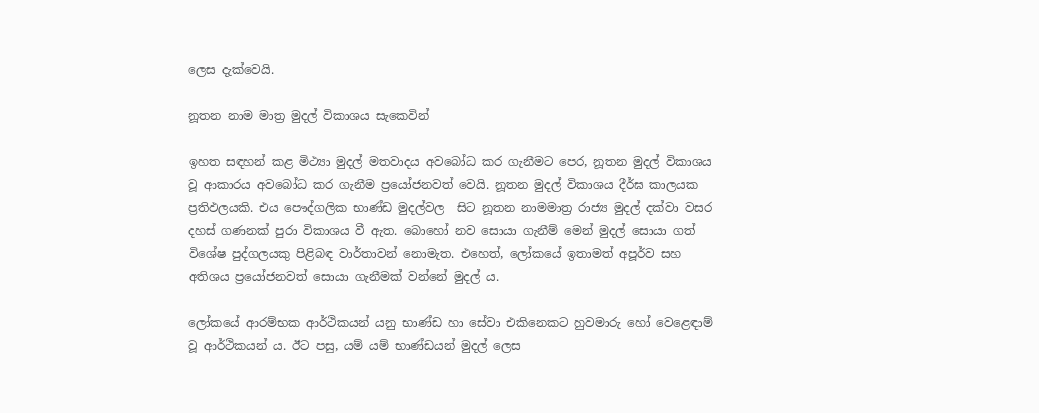ලෙස දැක්වෙයි.

නූතන නාම මාත්‍ර මුදල් විකාශය සැකෙවින්

ඉහත සඳහන් කළ මිථ්‍යා මුදල් මතවාදය අවබෝධ කර ගැනීමට පෙර, නූතන මුදල් විකාශය වූ ආකාරය අවබෝධ කර ගැනීම ප්‍රයෝජනවත් වෙයි. නූතන මුදල් විකාශය දීර්ඝ කාලයක ප්‍රතිඵලයකි. එය පෞද්ගලික භාණ්ඩ මුදල්වල  සිට නූතන නාමමාත්‍ර රාජ්‍ය මුදල් දක්වා වසර දහස් ගණනක් පුරා විකාශය වී ඇත. බොහෝ නව සොයා ගැනීම් මෙන් මුදල් සොයා ගත් විශේෂ පුද්ගලයකු පිළිබඳ වාර්තාවන් නොමැත. එහෙත්, ලෝකයේ ඉතාමත් අපූර්ව සහ අතිශය ප්‍රයෝජනවත් සොයා ගැනීමක් වන්නේ මුදල් ය.

ලෝකයේ ආරම්භක ආර්ථිකයන් යනු භාණ්ඩ හා සේවා එකිනෙකට හුවමාරු හෝ වෙළෙඳාම් වූ ආර්ථිකයන් ය. ඊට පසු, යම් යම් භාණ්ඩයන් මුදල් ලෙස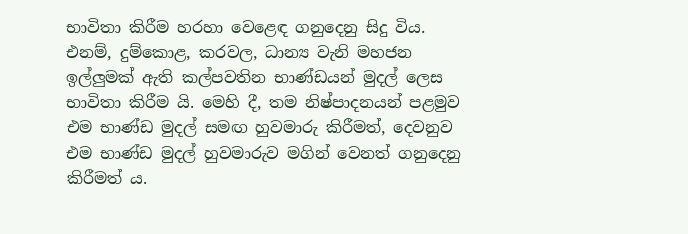භාවිතා කිරීම හරහා වෙළෙඳ ගනුදෙනු සිදු විය. එනම්, දුම්කොළ, කරවල, ධාන්‍ය වැනි මහජන ඉල්ලුමක් ඇති කල්පවතින භාණ්ඩයන් මුදල් ලෙස භාවිතා කිරීම යි. මෙහි දී, තම නිෂ්පාදනයන් පළමුව එම භාණ්ඩ මුදල් සමඟ හුවමාරු කිරීමත්, දෙවනුව එම භාණ්ඩ මුදල් හුවමාරුව මගින් වෙනත් ගනුදෙනු කිරීමත් ය.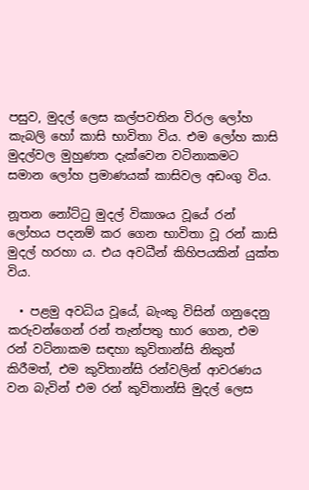පසුව, මුදල් ලෙස කල්පවතින විරල ලෝහ කැබලි හෝ කාසි භාවිතා විය. එම ලෝහ කාසි මුදල්වල මුහුණත දැක්වෙන වටිනාකමට සමාන ලෝහ ප්‍රමාණයක් කාසිවල අඩංගු විය.

නූතන නෝට්ටු මුදල් විකාශය වූයේ රන් ලෝහය පදනම් කර ගෙන භාවිතා වූ රන් කාසි මුදල් හරහා ය. එය අවධීන් කිහිපයකින් යුක්ත විය.

  • පළමු අවධිය වූයේ, බැංකු විසින් ගනුදෙනු කරුවන්ගෙන් රන් තැන්පතු භාර ගෙන, එම රන් වටිනාකම සඳහා කුවිතාන්සි නිකුත් කිරීමත්, එම කුවිතාන්සි රන්වලින් ආවරණය වන බැවින් එම රන් කුවිතාන්සි මුදල් ලෙස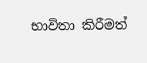භාවිතා කිරීමත්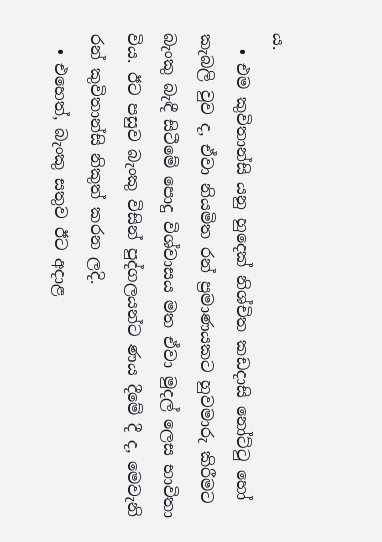ය.
  • එම කුවිතාන්සි යනු හුදෙක් නිශ්චිත කඩදාසි නෝට්ටු හෝ කැබලි වුව ද, ඒවා නියමිත රන් ප්‍රමාණයකට හුවමාරු කිරීමට බැංකු බැඳී සිටීමේ පොදු විශ්වාසය මත ඒවා මුදල් ලෙස භාවිතා විය. ඊට පසුව බැංකු විසින් පුද්ගලයන්ට ණය දීමේ දී ද, මෙවැනි රන් කුවිතාන්සි නිකුත් කරන ලදි.
  • එහෙත්, බැංකු සතුව ඊට අදාළ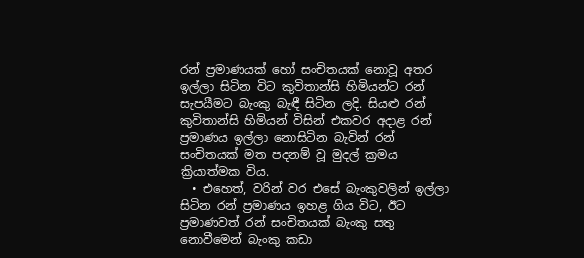රන් ප්‍රමාණයක් හෝ සංචිතයක් නොවූ අතර ඉල්ලා සිටින විට කුවිතාන්සි හිමියන්ට රන් සැපයීමට බැංකු බැඳී සිටින ලදි. සියළු රන් කුවිතාන්සි හිමියන් විසින් එකවර අදාළ රන් ප්‍රමාණය ඉල්ලා නොසිටින බැවින් රන් සංචිතයක් මත පදනම් වූ මුදල් ක්‍රමය ක්‍රියාත්මක විය.
  • එහෙත්, වරින් වර එසේ බැංකුවලින් ඉල්ලා සිටින රන් ප්‍රමාණය ඉහළ ගිය විට, ඊට ප්‍රමාණවත් රන් සංචිතයක් බැංකු සතු නොවීමෙන් බැංකු කඩා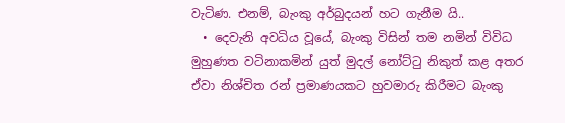වැටිණ. එනම්, බැංකු අර්බුදයන් හට ගැනීම යි..
  • දෙවැනි අවධිය වූයේ, බැංකු විසින් තම නමින් විවිධ මුහුණත වටිනාකමින් යුත් මුදල් නෝට්ටු නිකුත් කළ අතර ඒවා නිශ්චිත රන් ප්‍රමාණයකට හුවමාරු කිරීමට බැංකු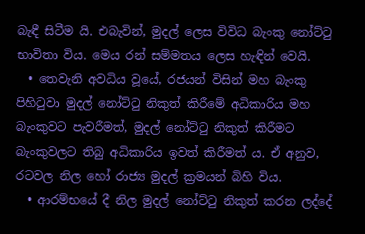බැඳී සිටීම යි. එබැවින්, මුදල් ලෙස විවිධ බැංකු නෝට්ටු භාවිතා විය. මෙය රන් සම්මතය ලෙස හැඳින් වෙයි.
  • තෙවැනි අවධිය වූයේ, රජයන් විසින් මහ බැංකු පිහිටුවා මුදල් නෝට්ටු නිකුත් කිරීමේ අධිකාරිය මහ බැංකුවට පැවරීමත්, මුදල් නෝට්ටු නිකුත් කිරීමට බැංකුවලට තිබු අධිකාරිය ඉවත් කිරීමත් ය. ඒ අනුව, රටවල නිල හෝ රාජ්‍ය මුදල් ක්‍රමයන් බිහි විය.
  • ආරම්භයේ දී නිල මුදල් නෝට්ටු නිකුත් කරන ලද්දේ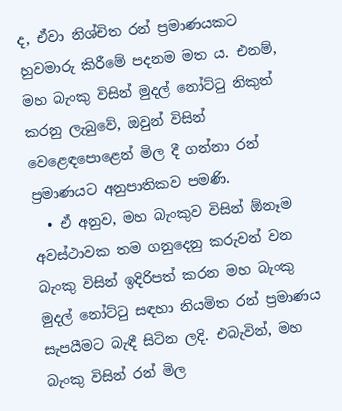ද, ඒවා නිශ්චිත රන් ප්‍රමාණයකට හුවමාරු කිරීමේ පදනම මත ය. එනම්, මහ බැංකු විසින් මුදල් නෝට්ටු නිකුත් කරනු ලැබුවේ, ඔවුන් විසින් වෙළෙඳපොළෙන් මිල දී ගන්නා රන් ප්‍රමාණයට අනුපාතිකව පමණි.
  • ඒ අනුව, මහ බැංකුව විසින් ඕනෑම අවස්ථාවක තම ගනුදෙනු කරුවන් වන බැංකු විසින් ඉදිරිපත් කරන මහ බැංකු මුදල් නෝට්ටු සඳහා නියමිත රන් ප්‍රමාණය සැපයීමට බැඳී සිටින ලදි. එබැවින්, මහ බැංකු විසින් රන් මිල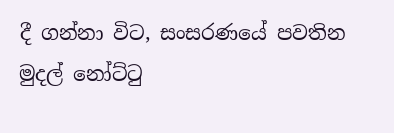දී ගන්නා විට, සංසරණයේ පවතින මුදල් නෝට්ටු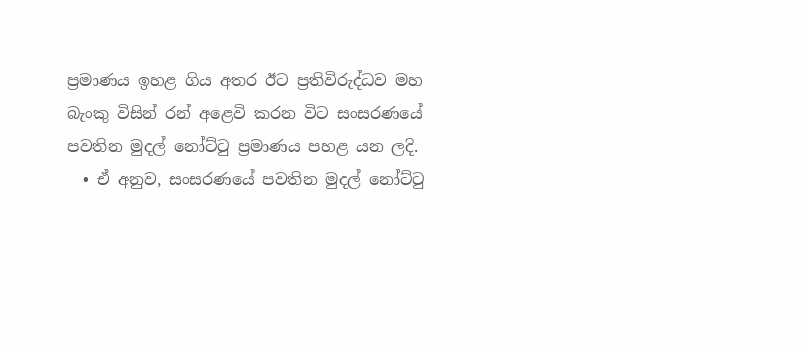ප්‍රමාණය ඉහළ ගිය අතර ඊට ප්‍රතිවිරුද්ධව මහ බැංකු විසින් රන් අළෙවි කරන විට සංසරණයේ පවතින මුදල් නෝට්ටු ප්‍රමාණය පහළ යන ලදි.
  • ඒ අනුව, සංසරණයේ පවතින මුදල් නෝට්ටු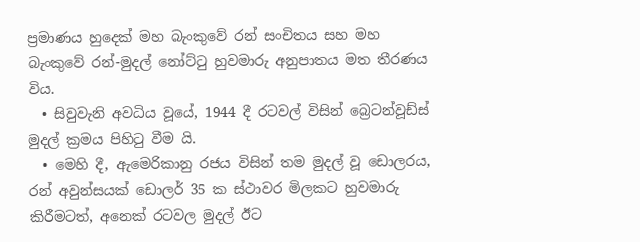ප්‍රමාණය හුදෙක් මහ බැංකුවේ රන් සංචිතය සහ මහ බැංකුවේ රන්-මුදල් නෝට්ටු හුවමාරු අනුපාතය මත තීරණය විය.
  • සිවුවැනි අවධිය වූයේ, 1944 දී රටවල් විසින් බ්‍රෙටන්වූඩ්ස් මුදල් ක්‍රමය පිහිටු වීම යි.
  • මෙහි දී, ඇමෙරිකානු රජය විසින් තම මුදල් වූ ඩොලරය, රන් අවුන්සයක් ඩොලර් 35 ක ස්ථාවර මිලකට හුවමාරු කිරීමටත්, අනෙක් රටවල මුදල් ඊට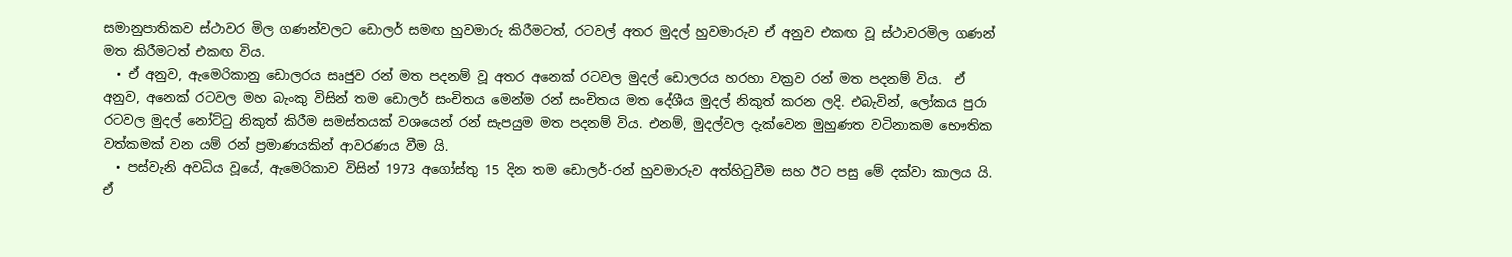සමානුපාතිකව ස්ථාවර මිල ගණන්වලට ඩොලර් සමඟ හුවමාරු කිරීමටත්, රටවල් අතර මුදල් හුවමාරුව ඒ අනුව එකඟ වූ ස්ථාවරමිල ගණන් මත කිරීමටත් එකඟ විය.
  • ඒ අනුව, ඇමෙරිකානු ඩොලරය සෘජුව රන් මත පදනම් වූ අතර අනෙක් රටවල මුදල් ඩොලරය හරහා වක්‍රව රන් මත පදනම් විය.  ඒ අනුව, අනෙක් රටවල මහ බැංකු විසින් තම ඩොලර් සංචිතය මෙන්ම රන් සංචිතය මත දේශීය මුදල් නිකුත් කරන ලදි. එබැවින්, ලෝකය පුරා රටවල මුදල් නෝට්ටු නිකුත් කිරීම සමස්තයක් වශයෙන් රන් සැපයුම මත පදනම් විය. එනම්, මුදල්වල දැක්වෙන මුහුණත වටිනාකම භෞතික වත්කමක් වන යම් රන් ප්‍රමාණයකින් ආවරණය වීම යි.
  • පස්වැනි අවධිය වූයේ, ඇමෙරිකාව විසින් 1973 අගෝස්තු 15 දින තම ඩොලර්-රන් හුවමාරුව අත්හිටුවීම සහ ඊට පසු මේ දක්වා කාලය යි. ඒ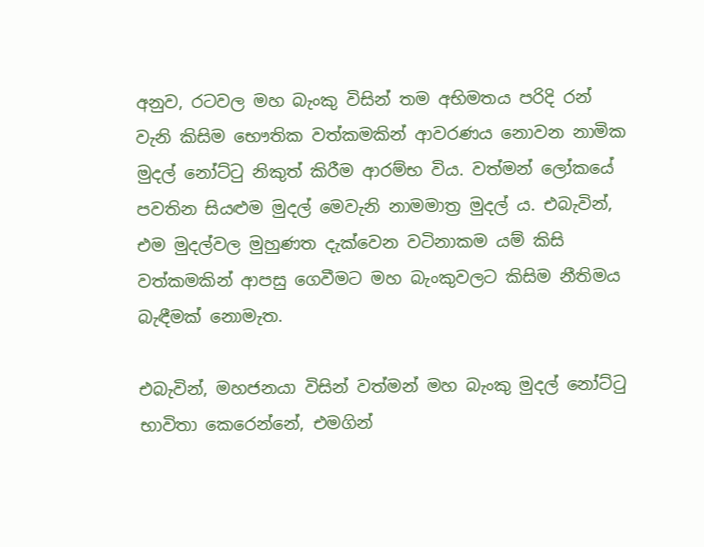අනුව, රටවල මහ බැංකු විසින් තම අභිමතය පරිදි රන් වැනි කිසිම භෞතික වත්කමකින් ආවරණය නොවන නාමික මුදල් නෝට්ටු නිකුත් කිරීම ආරම්භ විය. වත්මන් ලෝකයේ පවතින සියළුම මුදල් මෙවැනි නාමමාත්‍ර මුදල් ය. එබැවින්, එම මුදල්වල මුහුණත දැක්වෙන වටිනාකම යම් කිසි වත්කමකින් ආපසු ගෙවීමට මහ බැංකුවලට කිසිම නීතිමය බැඳීමක් නොමැත.

එබැවින්, මහජනයා විසින් වත්මන් මහ බැංකු මුදල් නෝට්ටු භාවිතා කෙරෙන්නේ, එමගින්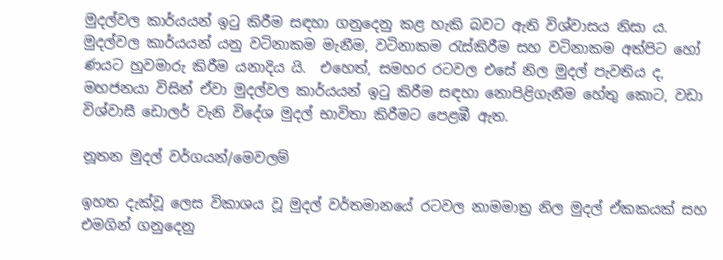මුදල්වල කාර්යයන් ඉටු කිරීම සඳහා ගනුදෙනු කළ හැකි බවට ඇති විශ්වාසය නිසා ය. මුදල්වල කාර්යයන් යනු වටිනාකම මැනීම, වටිනාකම රැස්කිරීම සහ වටිනාකම අත්පිට හෝ ණයට හුවමාරු කිරීම යනාදිය යි.  එහෙත්, සමහර රටවල එසේ නිල මුදල් පැවතිය ද, මහජනයා විසින් ඒවා මුදල්වල කාර්යයන් ඉටු කිරීම සඳහා නොපිළිගැනීම හේතු කොට, වඩා විශ්වාසී ඩොලර් වැනි විදේශ මුදල් භාවිතා කිරීමට පෙළඹී ඇත.

නූතන මුදල් වර්ගයන්/මෙවලම්

ඉහත දැක්වූ ලෙස විකාශය වූ මුදල් වර්තමානයේ රටවල නාමමාත්‍ර නිල මුදල් ඒකකයක් සහ එමගින් ගනුදෙනු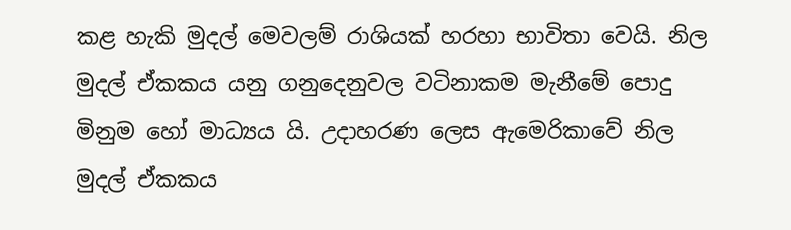කළ හැකි මුදල් මෙවලම් රාශියක් හරහා භාවිතා වෙයි. නිල මුදල් ඒකකය යනු ගනුදෙනුවල වටිනාකම මැනීමේ පොදු මිනුම හෝ මාධ්‍යය යි. උදාහරණ ලෙස ඇමෙරිකාවේ නිල මුදල් ඒකකය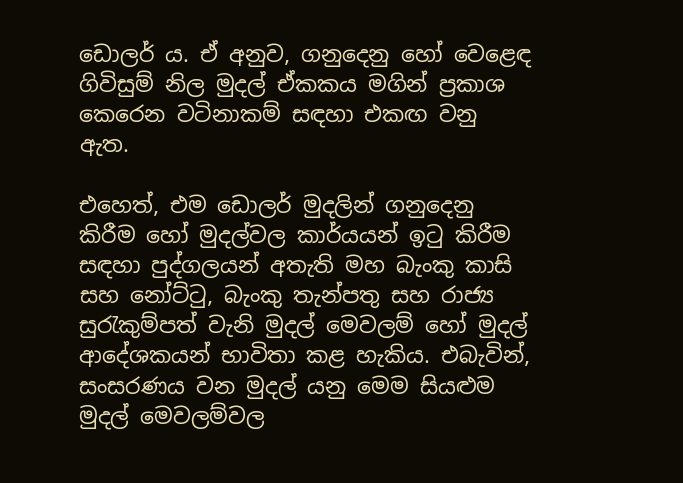ඩොලර් ය. ඒ අනුව, ගනුදෙනු හෝ වෙළෙඳ ගිවිසුම් නිල මුදල් ඒකකය මගින් ප්‍රකාශ කෙරෙන වටිනාකම් සඳහා එකඟ වනු ඇත.

එහෙත්, එම ඩොලර් මුදලින් ගනුදෙනු කිරීම හෝ මුදල්වල කාර්යයන් ඉටු කිරීම සඳහා පුද්ගලයන් අතැති මහ බැංකු කාසි සහ නෝට්ටු, බැංකු තැන්පතු සහ රාජ්‍ය සුරැකුම්පත් වැනි මුදල් මෙවලම් හෝ මුදල් ආදේශකයන් භාවිතා කළ හැකිය. එබැවින්, සංසරණය වන මුදල් යනු මෙම සියළුම මුදල් මෙවලම්වල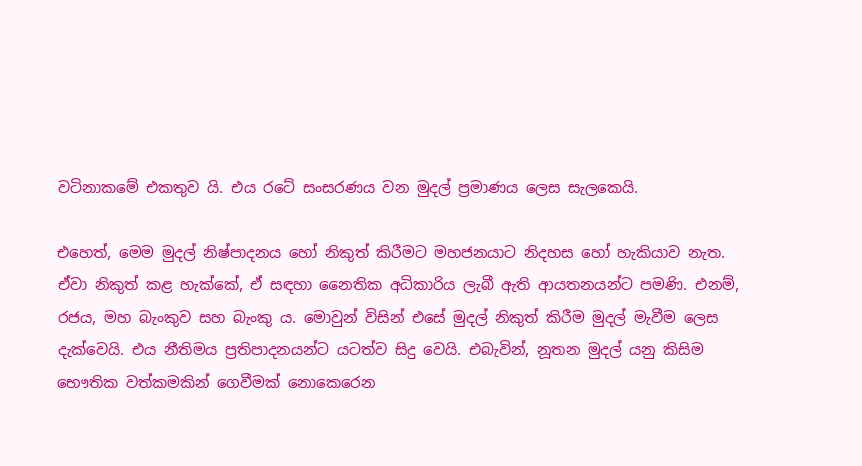වටිනාකමේ එකතුව යි. එය රටේ සංසරණය වන මුදල් ප්‍රමාණය ලෙස සැලකෙයි.

එහෙත්, මෙම මුදල් නිෂ්පාදනය හෝ නිකුත් කිරීමට මහජනයාට නිදහස හෝ හැකියාව නැත. ඒවා නිකුත් කළ හැක්කේ, ඒ සඳහා නෛතික අධිකාරිය ලැබී ඇති ආයතනයන්ට පමණි. එනම්, රජය, මහ බැංකුව සහ බැංකු ය. මොවුන් විසින් එසේ මුදල් නිකුත් කිරීම මුදල් මැවීම ලෙස දැක්වෙයි. එය නීතිමය ප්‍රතිපාදනයන්ට යටත්ව සිදු වෙයි. එබැවින්, නූතන මුදල් යනු කිසිම භෞතික වත්කමකින් ගෙවීමක් නොකෙරෙන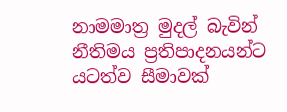නාමමාත්‍ර මුදල් බැවින් නීතිමය ප්‍රතිපාදනයන්ට යටත්ව සීමාවක්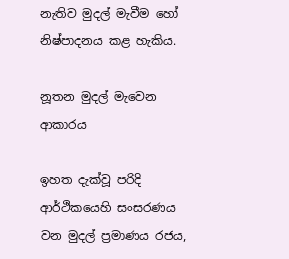නැතිව මුදල් මැවීම හෝ නිෂ්පාදනය කළ හැකිය.

නූතන මුදල් මැවෙන ආකාරය

ඉහත දැක්වූ පරිදි ආර්ථිකයෙහි සංසරණය වන මුදල් ප්‍රමාණය රජය,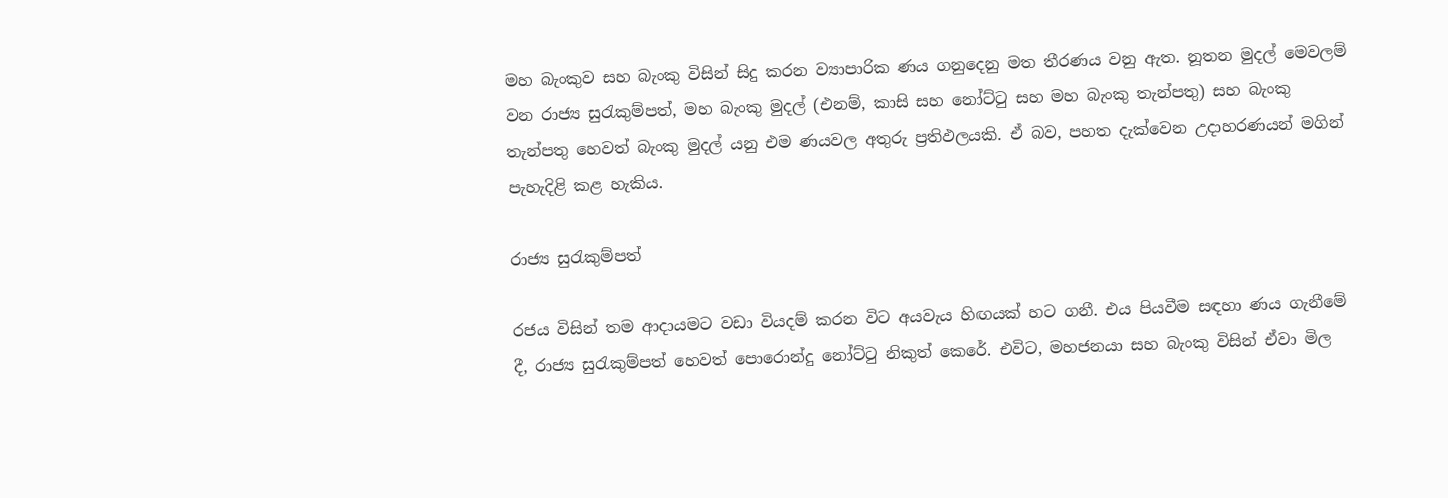මහ බැංකුව සහ බැංකු විසින් සිදු කරන ව්‍යාපාරික ණය ගනුදෙනු මත තීරණය වනු ඇත. නූතන මුදල් මෙවලම් වන රාජ්‍ය සුරැකුම්පත්, මහ බැංකු මුදල් (එනම්, කාසි සහ නෝට්ටු සහ මහ බැංකු තැන්පතු) සහ බැංකු තැන්පතු හෙවත් බැංකු මුදල් යනු එම ණයවල අතුරු ප්‍රතිඵලයකි. ඒ බව, පහත දැක්වෙන උදාහරණයන් මගින් පැහැදිළි කළ හැකිය.

රාජ්‍ය සුරැකුම්පත්

රජය විසින් තම ආදායමට වඩා වියදම් කරන විට අයවැය හිඟයක් හට ගනී. එය පියවීම සඳහා ණය ගැනීමේ දී, රාජ්‍ය සුරැකුම්පත් හෙවත් පොරොන්දු නෝට්ටු නිකුත් කෙරේ. එවිට, මහජනයා සහ බැංකු විසින් ඒවා මිල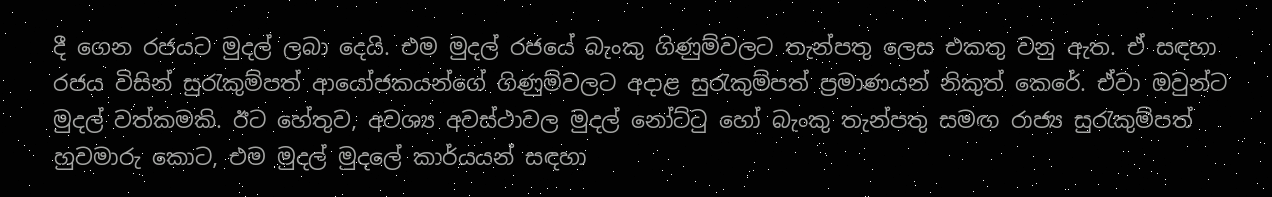දී ගෙන රජයට මුදල් ලබා දෙයි. එම මුදල් රජයේ බැංකු ගිණුම්වලට තැන්පතු ලෙස එකතු වනු ඇත. ඒ සඳහා රජය විසින් සුරැකුම්පත් ආයෝජකයන්ගේ ගිණුම්වලට අදාළ සුරැකුම්පත් ප්‍රමාණයන් නිකුත් කෙරේ. ඒවා ඔවුන්ට මුදල් වත්කමකි. ඊට හේතුව, අවශ්‍ය අවස්ථාවල මුදල් නෝට්ටු හෝ බැංකු තැන්පතු සමඟ රාජ්‍ය සුරැකුම්පත් හුවමාරු කොට, එම මුදල් මුදලේ කාර්යයන් සඳහා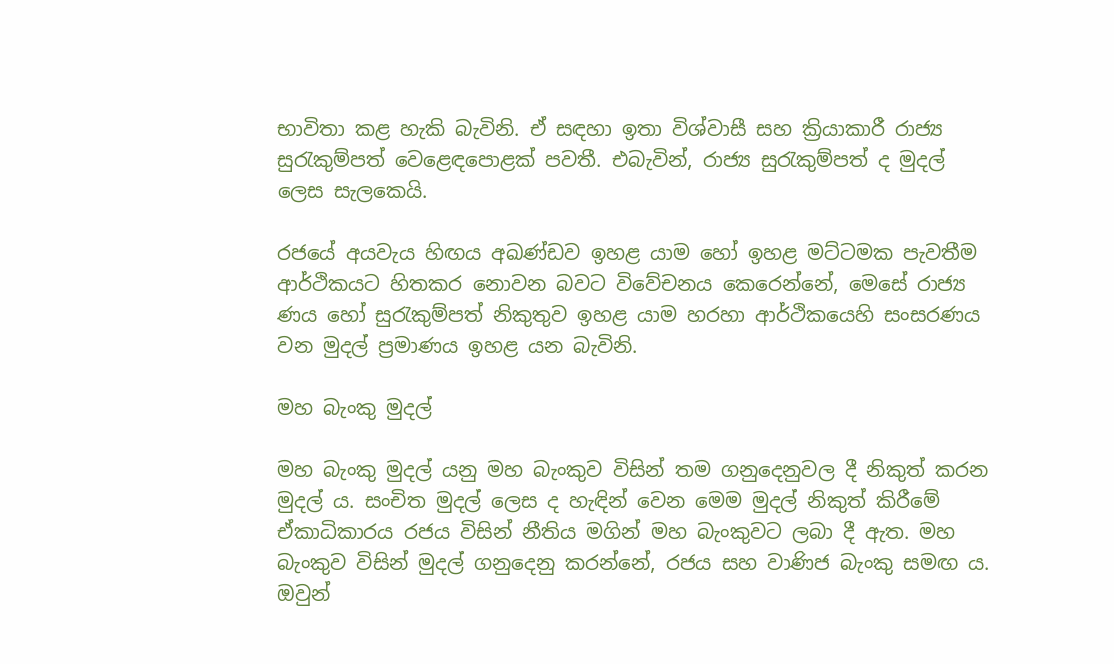භාවිතා කළ හැකි බැවිනි. ඒ සඳහා ඉතා විශ්වාසී සහ ක්‍රියාකාරී රාජ්‍ය සුරැකුම්පත් වෙළෙඳපොළක් පවතී. එබැවින්, රාජ්‍ය සුරැකුම්පත් ද මුදල් ලෙස සැලකෙයි.

රජයේ අයවැය හිඟය අඛණ්ඩව ඉහළ යාම හෝ ඉහළ මට්ටමක පැවතීම ආර්ථිකයට හිතකර නොවන බවට විවේචනය කෙරෙන්නේ, මෙසේ රාජ්‍ය ණය හෝ සුරැකුම්පත් නිකුතුව ඉහළ යාම හරහා ආර්ථිකයෙහි සංසරණය වන මුදල් ප්‍රමාණය ඉහළ යන බැවිනි.

මහ බැංකු මුදල්

මහ බැංකු මුදල් යනු මහ බැංකුව විසින් තම ගනුදෙනුවල දී නිකුත් කරන මුදල් ය. සංචිත මුදල් ලෙස ද හැඳින් වෙන මෙම මුදල් නිකුත් කිරීමේ ඒකාධිකාරය රජය විසින් නීතිය මගින් මහ බැංකුවට ලබා දී ඇත. මහ බැංකුව විසින් මුදල් ගනුදෙනු කරන්නේ, රජය සහ වාණිජ බැංකු සමඟ ය. ඔවුන්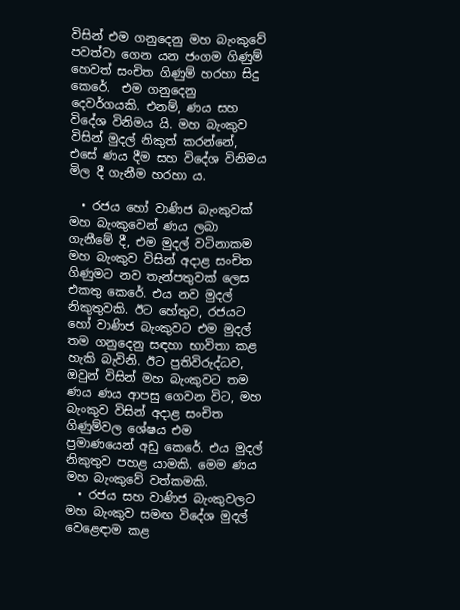විසින් එම ගනුදෙනු මහ බැංකුවේ පවත්වා ගෙන යන ජංගම ගිණුම් හෙවත් සංචිත ගිණුම් හරහා සිදු කෙරේ.  එම ගනුදෙනු දෙවර්ගයකි. එනම්, ණය සහ විදේශ විනිමය යි. මහ බැංකුව විසින් මුදල් නිකුත් කරන්නේ, එසේ ණය දීම සහ විදේශ විනිමය මිල දී ගැනීම හරහා ය.

  • රජය හෝ වාණිජ බැංකුවක් මහ බැංකුවෙන් ණය ලබා ගැනීමේ දී, එම මුදල් වටිනාකම මහ බැංකුව විසින් අදාළ සංචිත ගිණුමට නව තැන්පතුවක් ලෙස එකතු කෙරේ. එය නව මුදල් නිකුතුවකි. ඊට හේතුව, රජයට හෝ වාණිජ බැංකුවට එම මුදල් තම ගනුදෙනු සඳහා භාවිතා කළ හැකි බැවිනි. ඊට ප්‍රතිවිරුද්ධව, ඔවුන් විසින් මහ බැංකුවට තම ණය ණය ආපසු ගෙවන විට, මහ බැංකුව විසින් අදාළ සංචිත ගිණුම්වල ශේෂය එම ප්‍රමාණයෙන් අඩු කෙරේ. එය මුදල් නිකුතුව පහළ යාමකි. මෙම ණය මහ බැංකුවේ වත්කමකි.
  • රජය සහ වාණිජ බැංකුවලට මහ බැංකුව සමඟ විදේශ මුදල් වෙළෙඳාම කළ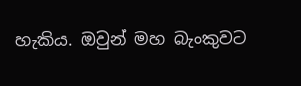හැකිය. ඔවුන් මහ බැංකුවට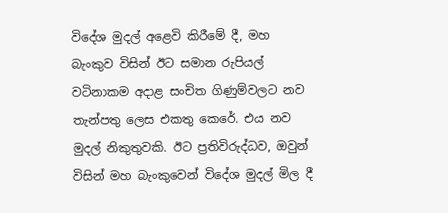විදේශ මුදල් අළෙවි කිරීමේ දී, මහ බැංකුව විසින් ඊට සමාන රුපියල් වටිනාකම අදාළ සංචිත ගිණුම්වලට නව තැන්පතු ලෙස එකතු කෙරේ. එය නව මුදල් නිකුතුවකි. ඊට ප්‍රතිවිරුද්ධව, ඔවුන් විසින් මහ බැංකුවෙන් විදේශ මුදල් මිල දී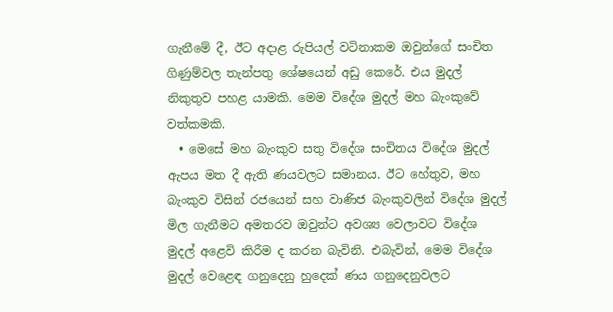ගැනීමේ දී, ඊට අදාළ රුපියල් වටිනාකම ඔවුන්ගේ සංචිත ගිණුම්වල තැන්පතු ශේෂයෙන් අඩු කෙරේ. එය මුදල් නිකුතුව පහළ යාමකි. මෙම විදේශ මුදල් මහ බැංකුවේ වත්කමකි.
  • මෙසේ මහ බැංකුව සතු විදේශ සංචිතය විදේශ මුදල් ඇපය මත දී ඇති ණයවලට සමානය. ඊට හේතුව, මහ බැංකුව විසින් රජයෙන් සහ වාණිජ බැංකුවලින් විදේශ මුදල් මිල ගැනීමට අමතරව ඔවුන්ට අවශ්‍ය වෙලාවට විදේශ මුදල් අළෙවි කිරීම ද කරන බැවිනි. එබැවින්, මෙම විදේශ මුදල් වෙළෙඳ ගනුදෙනු හුදෙක් ණය ගනුදෙනුවලට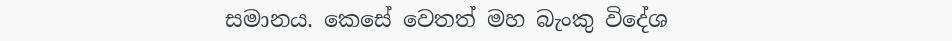සමානය. කෙසේ වෙතත් මහ බැංකු විදේශ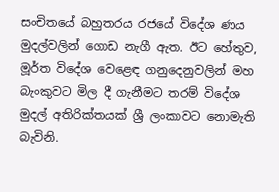සංචිතයේ බහුතරය රජයේ විදේශ ණය මුදල්වලින් ගොඩ නැගී ඇත. ඊට හේතුව, මූර්ත විදේශ වෙළෙඳ ගනුදෙනුවලින් මහ බැංකුවට මිල දී ගැනීමට තරම් විදේශ මුදල් අතිරික්තයක් ශ්‍රී ලංකාවට නොමැති බැවිනි.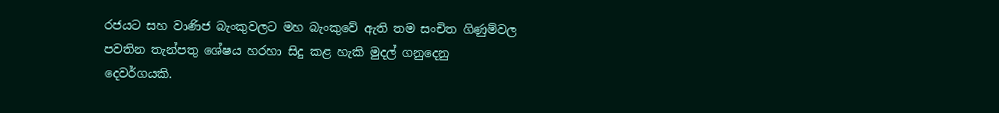රජයට සහ වාණිජ බැංකුවලට මහ බැංකුවේ ඇති තම සංචිත ගිණුම්වල පවතින තැන්පතු ශේෂය හරහා සිදු කළ හැකි මුදල් ගනුදෙනු දෙවර්ගයකි.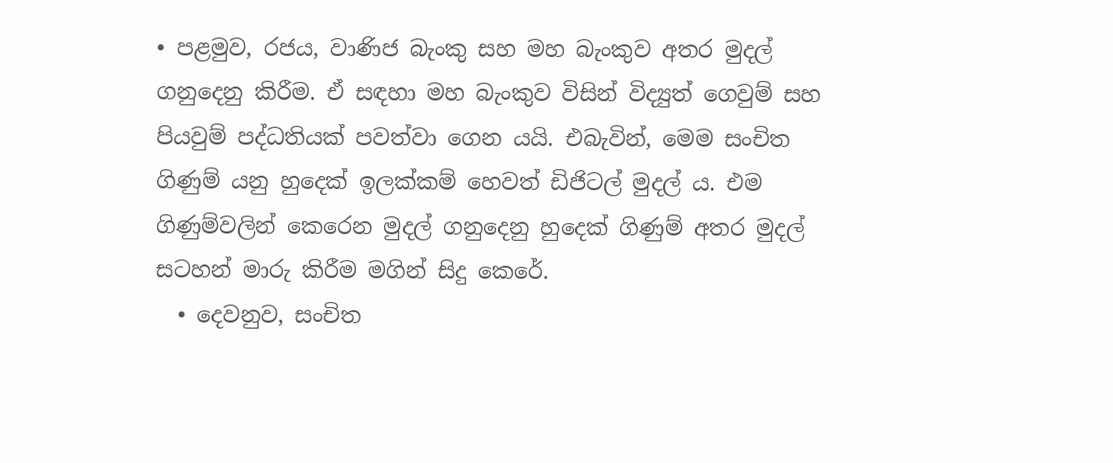• පළමුව, රජය, වාණිජ බැංකු සහ මහ බැංකුව අතර මුදල් ගනුදෙනු කිරීම. ඒ සඳහා මහ බැංකුව විසින් විද්‍යුත් ගෙවුම් සහ පියවුම් පද්ධතියක් පවත්වා ගෙන යයි. එබැවින්, මෙම සංචිත ගිණුම් යනු හුදෙක් ඉලක්කම් හෙවත් ඩිජිටල් මුදල් ය. එම ගිණුම්වලින් කෙරෙන මුදල් ගනුදෙනු හුදෙක් ගිණුම් අතර මුදල් සටහන් මාරු කිරීම මගින් සිදු කෙරේ.
  • දෙවනුව, සංචිත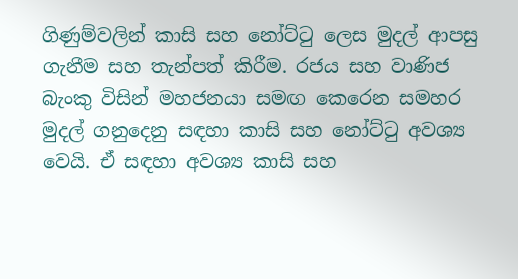ගිණුම්වලින් කාසි සහ නෝට්ටු ලෙස මුදල් ආපසු ගැනීම සහ තැන්පත් කිරීම. රජය සහ වාණිජ බැංකු විසින් මහජනයා සමඟ කෙරෙන සමහර මුදල් ගනුදෙනු සඳහා කාසි සහ නෝට්ටු අවශ්‍ය වෙයි. ඒ සඳහා අවශ්‍ය කාසි සහ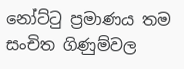නෝට්ටු ප්‍රමාණය තම සංචිත ගිණුම්වල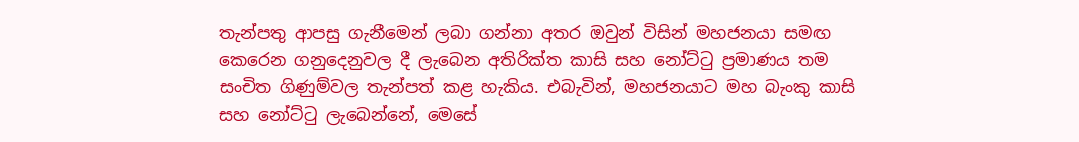තැන්පතු ආපසු ගැනීමෙන් ලබා ගන්නා අතර ඔවුන් විසින් මහජනයා සමඟ කෙරෙන ගනුදෙනුවල දී ලැබෙන අතිරික්ත කාසි සහ නෝට්ටු ප්‍රමාණය තම සංචිත ගිණුම්වල තැන්පත් කළ හැකිය. එබැවින්, මහජනයාට මහ බැංකු කාසි සහ නෝට්ටු ලැබෙන්නේ, මෙසේ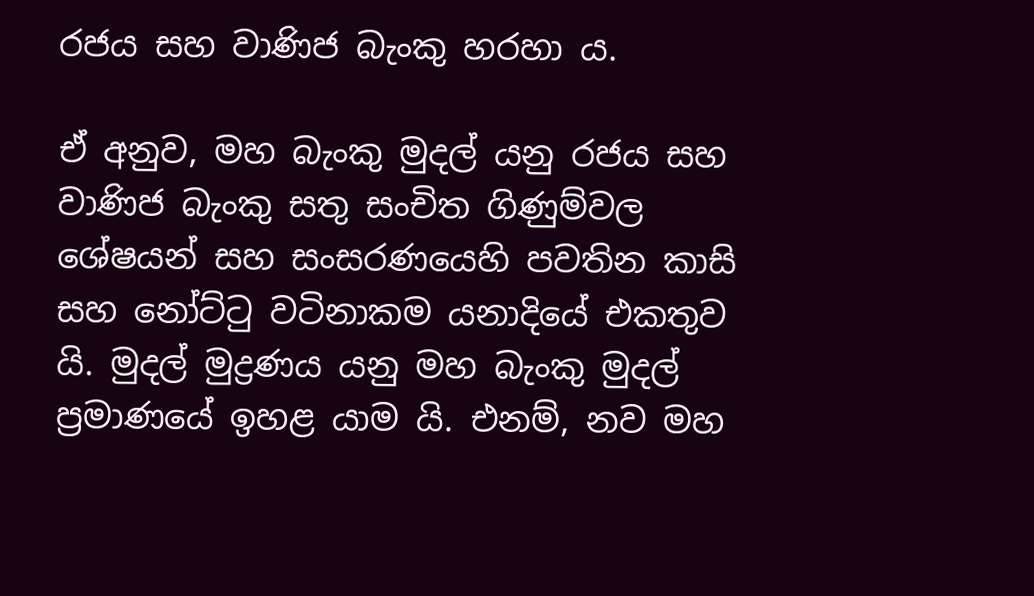රජය සහ වාණිජ බැංකු හරහා ය.

ඒ අනුව, මහ බැංකු මුදල් යනු රජය සහ වාණිජ බැංකු සතු සංචිත ගිණුම්වල ශේෂයන් සහ සංසරණයෙහි පවතින කාසි සහ නෝට්ටු වටිනාකම යනාදියේ එකතුව යි. මුදල් මුද්‍රණය යනු මහ බැංකු මුදල් ප්‍රමාණයේ ඉහළ යාම යි. එනම්, නව මහ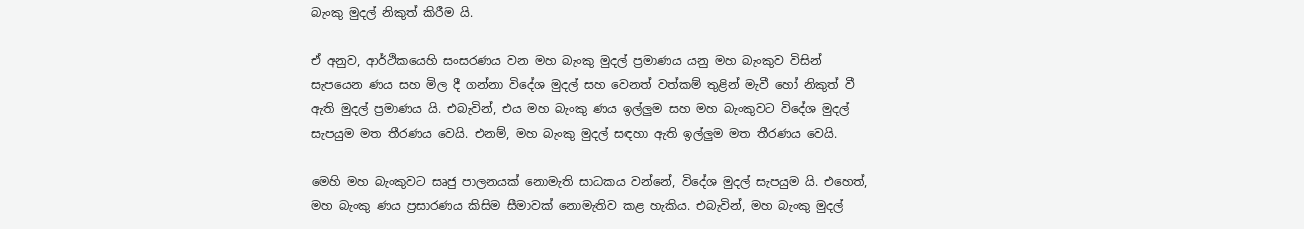බැංකු මුදල් නිකුත් කිරීම යි.

ඒ අනුව, ආර්ථිකයෙහි සංසරණය වන මහ බැංකු මුදල් ප්‍රමාණය යනු මහ බැංකුව විසින් සැපයෙන ණය සහ මිල දී ගන්නා විදේශ මුදල් සහ වෙනත් වත්කම් තුළින් මැවී හෝ නිකුත් වී ඇති මුදල් ප්‍රමාණය යි. එබැවින්, එය මහ බැංකු ණය ඉල්ලුම සහ මහ බැංකුවට විදේශ මුදල් සැපයුම මත තීරණය වෙයි. එනම්, මහ බැංකු මුදල් සඳහා ඇති ඉල්ලුම මත තීරණය වෙයි.

මෙහි මහ බැංකුවට සෘජු පාලනයක් නොමැති සාධකය වන්නේ, විදේශ මුදල් සැපයුම යි. එහෙත්, මහ බැංකු ණය ප්‍රසාරණය කිසිම සීමාවක් නොමැතිව කළ හැකිය. එබැවින්, මහ බැංකු මුදල්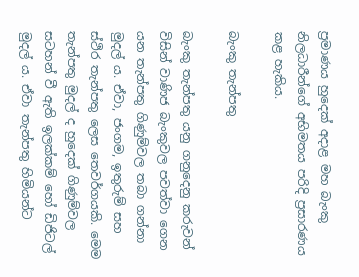ප්‍රමාණය හුදෙක් අදාළ මහ බැංකු නිලධාරීන්ගේ අභිමතය පරිදි ප්‍රසාරණය කළ හැකිය.

බැංකු තැන්පතු

බැංකු තැන්පතු යනු ගනුදෙනු කරුවන් විසින් වාණිජ බැංකුවල පවත්වා ගෙන යන තැන්පතු ගිණුම්වල තබා ගන්නා මුදල් ය. ඒවා, ජංගම, ඉතුරුම් සහ ස්ථිර තැන්පතු ලෙස තෙවර්ගයකි. මෙම තැන්පතු මුදල් ද හුදෙක් ගිණුම්වල සටහන් වී ඇති ඉලක්කම් හෝ ඩිජිටල් මුදල් ය. ඒවා තැන්පතු හිමියන්ට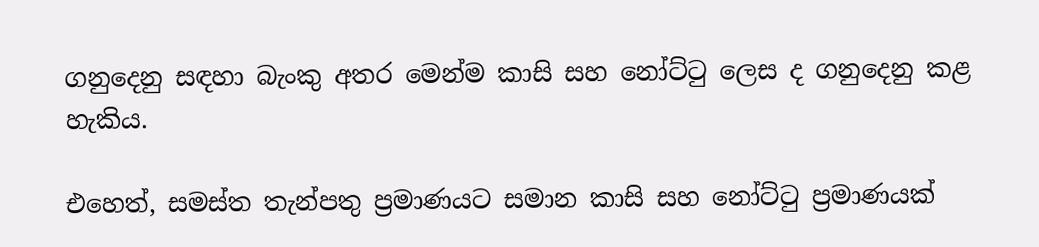ගනුදෙනු සඳහා බැංකු අතර මෙන්ම කාසි සහ නෝට්ටු ලෙස ද ගනුදෙනු කළ හැකිය.

එහෙත්, සමස්ත තැන්පතු ප්‍රමාණයට සමාන කාසි සහ නෝට්ටු ප්‍රමාණයක්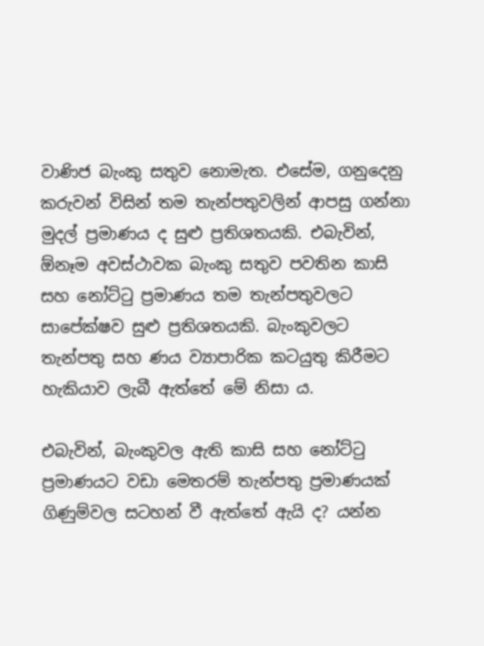වාණිජ බැංකු සතුව නොමැත. එසේම, ගනුදෙනු කරුවන් විසින් තම තැන්පතුවලින් ආපසු ගන්නා මුදල් ප්‍රමාණය ද සුළු ප්‍රතිශතයකි. එබැවින්, ඕනෑම අවස්ථාවක බැංකු සතුව පවතින කාසි සහ නෝට්ටු ප්‍රමාණය තම තැන්පතුවලට සාපේක්ෂව සුළු ප්‍රතිශතයකි. බැංකුවලට තැන්පතු සහ ණය ව්‍යාපාරික කටයුතු කිරීමට හැකියාව ලැබී ඇත්තේ මේ නිසා ය.

එබැවින්, බැංකුවල ඇති කාසි සහ නෝට්ටු ප්‍රමාණයට වඩා මෙතරම් තැන්පතු ප්‍රමාණයක් ගිණුම්වල සටහන් වී ඇත්තේ ඇයි ද? යන්න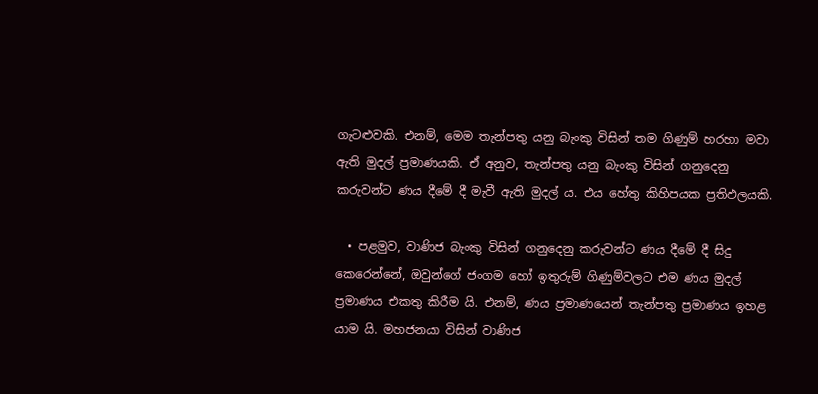ගැටළුවකි. එනම්, මෙම තැන්පතු යනු බැංකු විසින් තම ගිණුම් හරහා මවා ඇති මුදල් ප්‍රමාණයකි. ඒ අනුව, තැන්පතු යනු බැංකු විසින් ගනුදෙනු කරුවන්ට ණය දීමේ දී මැවී ඇති මුදල් ය. එය හේතු කිහිපයක ප්‍රතිඵලයකි.

  • පළමුව, වාණිජ බැංකු විසින් ගනුදෙනු කරුවන්ට ණය දීමේ දී සිදු කෙරෙන්නේ, ඔවුන්ගේ ජංගම හෝ ඉතුරුම් ගිණුම්වලට එම ණය මුදල් ප්‍රමාණය එකතු කිරීම යි. එනම්, ණය ප්‍රමාණයෙන් තැන්පතු ප්‍රමාණය ඉහළ යාම යි. මහජනයා විසින් වාණිජ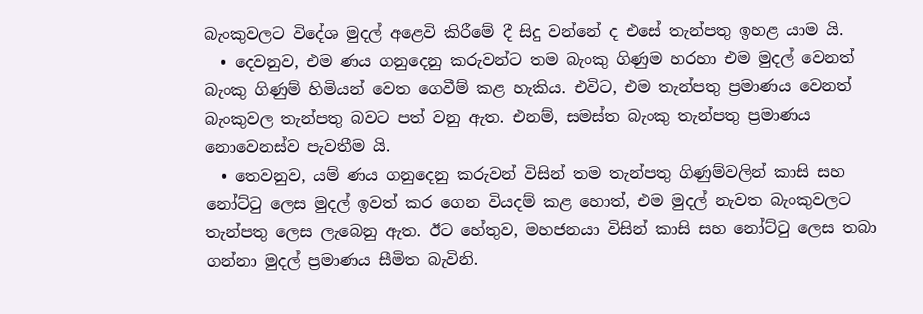බැංකුවලට විදේශ මුදල් අළෙවි කිරීමේ දී සිදු වන්නේ ද එසේ තැන්පතු ඉහළ යාම යි.
  • දෙවනුව, එම ණය ගනුදෙනු කරුවන්ට තම බැංකු ගිණුම හරහා එම මුදල් වෙනත් බැංකු ගිණුම් හිමියන් වෙත ගෙවීම් කළ හැකිය. එවිට, එම තැන්පතු ප්‍රමාණය වෙනත් බැංකුවල තැන්පතු බවට පත් වනු ඇත. එනම්, සමස්ත බැංකු තැන්පතු ප්‍රමාණය නොවෙනස්ව පැවතීම යි.
  • තෙවනුව, යම් ණය ගනුදෙනු කරුවන් විසින් තම තැන්පතු ගිණුම්වලින් කාසි සහ නෝට්ටු ලෙස මුදල් ඉවත් කර ගෙන වියදම් කළ හොත්, එම මුදල් නැවත බැංකුවලට තැන්පතු ලෙස ලැබෙනු ඇත. ඊට හේතුව, මහජනයා විසින් කාසි සහ නෝට්ටු ලෙස තබා ගන්නා මුදල් ප්‍රමාණය සීමිත බැවිනි.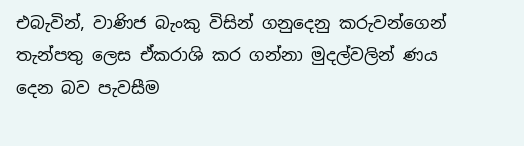එබැවින්, වාණිජ බැංකු විසින් ගනුදෙනු කරුවන්ගෙන් තැන්පතු ලෙස ඒකරාශි කර ගන්නා මුදල්වලින් ණය දෙන බව පැවසීම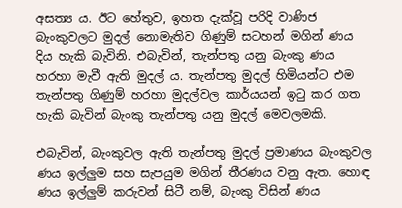අසත්‍ය ය. ඊට හේතුව, ඉහත දැක්වූ පරිදි වාණිජ බැංකුවලට මුදල් නොමැතිව ගිණුම් සටහන් මගින් ණය දිය හැකි බැවිනි. එබැවින්, තැන්පතු යනු බැංකු ණය හරහා මැවී ඇති මුදල් ය. තැන්පතු මුදල් හිමියන්ට එම තැන්පතු ගිණුම් හරහා මුදල්වල කාර්යයන් ඉටු කර ගත හැකි බැවින් බැංකු තැන්පතු යනු මුදල් මෙවලමකි.

එබැවින්, බැංකුවල ඇති තැන්පතු මුදල් ප්‍රමාණය බැංකුවල ණය ඉල්ලුම සහ සැපයුම මගින් තීරණය වනු ඇත. හොඳ ණය ඉල්ලුම් කරුවන් සිටී නම්, බැංකු විසින් ණය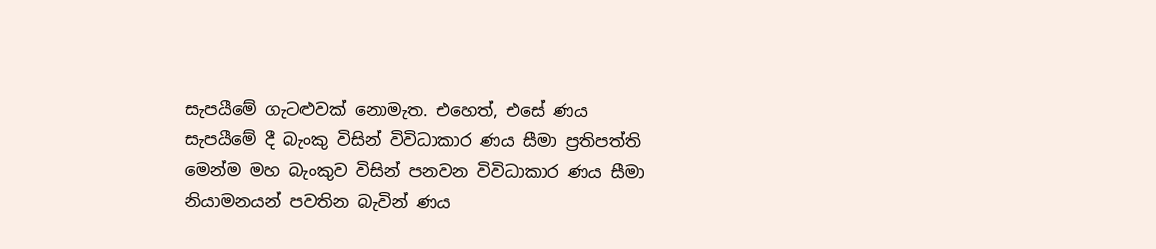සැපයීමේ ගැටළුවක් නොමැත. එහෙත්, එසේ ණය සැපයීමේ දී බැංකු විසින් විවිධාකාර ණය සීමා ප්‍රතිපත්ති මෙන්ම මහ බැංකුව විසින් පනවන විවිධාකාර ණය සීමා නියාමනයන් පවතින බැවින් ණය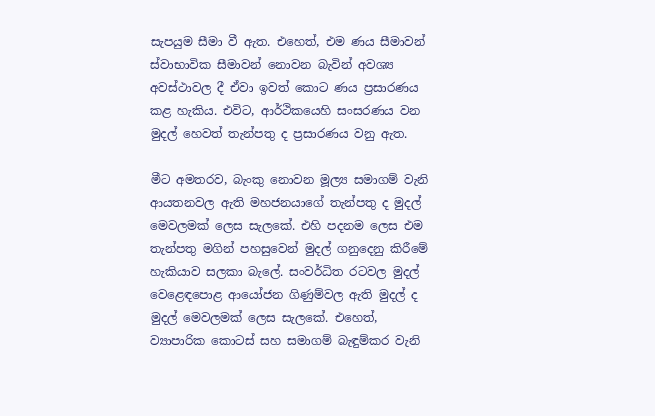සැපයුම සීමා වී ඇත. එහෙත්, එම ණය සීමාවන් ස්වාභාවික සීමාවන් නොවන බැවින් අවශ්‍ය අවස්ථාවල දී ඒවා ඉවත් කොට ණය ප්‍රසාරණය කළ හැකිය. එවිට, ආර්ථිකයෙහි සංසරණය වන මුදල් හෙවත් තැන්පතු ද ප්‍රසාරණය වනු ඇත.

මීට අමතරව, බැංකු නොවන මූල්‍ය සමාගම් වැනි ආයතනවල ඇති මහජනයාගේ තැන්පතු ද මුදල් මෙවලමක් ලෙස සැලකේ. එහි පදනම ලෙස එම තැන්පතු මගින් පහසුවෙන් මුදල් ගනුදෙනු කිරීමේ හැකියාව සලකා බැලේ. සංවර්ධිත රටවල මුදල් වෙළෙඳපොළ ආයෝජන ගිණුම්වල ඇති මුදල් ද මුදල් මෙවලමක් ලෙස සැලකේ. එහෙත්, ව්‍යාපාරික කොටස් සහ සමාගම් බැඳුම්කර වැනි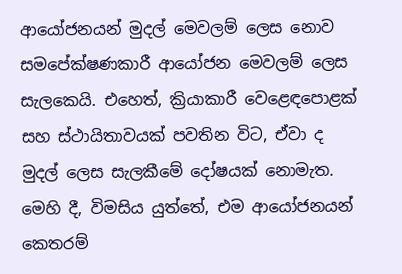ආයෝජනයන් මුදල් මෙවලම් ලෙස නොව සමපේක්ෂණකාරී ආයෝජන මෙවලම් ලෙස සැලකෙයි. එහෙත්, ක්‍රියාකාරී වෙළෙඳපොළක් සහ ස්ථායිතාවයක් පවතින විට, ඒවා ද මුදල් ලෙස සැලකීමේ දෝෂයක් නොමැත. මෙහි දී, විමසිය යුත්තේ, එම ආයෝජනයන් කෙතරම්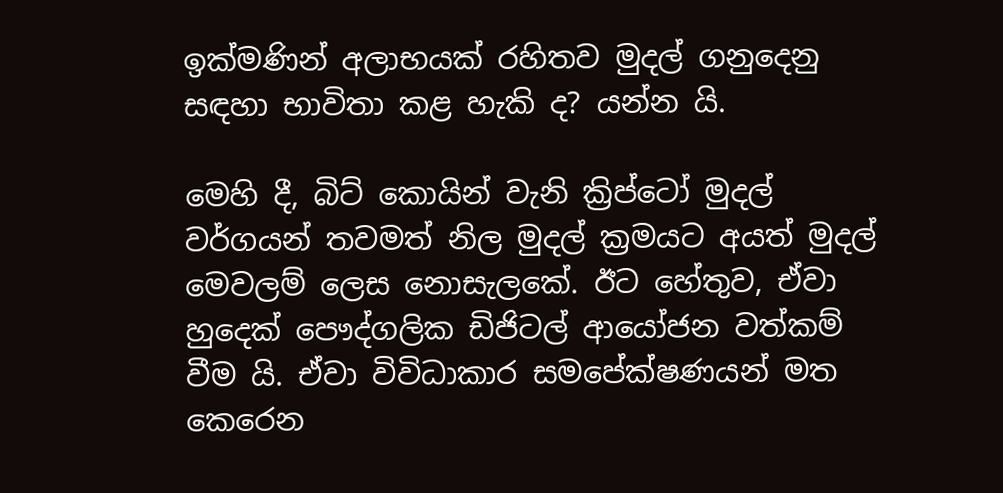ඉක්මණින් අලාභයක් රහිතව මුදල් ගනුදෙනු සඳහා භාවිතා කළ හැකි ද? යන්න යි.

මෙහි දී, බිට් කොයින් වැනි ක්‍රිප්ටෝ මුදල් වර්ගයන් තවමත් නිල මුදල් ක්‍රමයට අයත් මුදල් මෙවලම් ලෙස නොසැලකේ. ඊට හේතුව, ඒවා හුදෙක් පෞද්ගලික ඩිජිටල් ආයෝජන වත්කම් වීම යි. ඒවා විවිධාකාර සමපේක්ෂණයන් මත කෙරෙන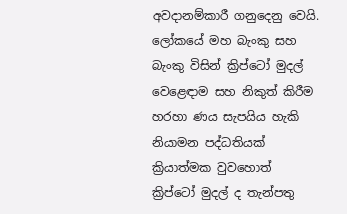අවදානම්කාරී ගනුදෙනු වෙයි. ලෝකයේ මහ බැංකු සහ බැංකු විසින් ක්‍රිප්ටෝ මුදල් වෙළෙඳාම සහ නිකුත් කිරීම හරහා ණය සැපයිය හැකි නියාමන පද්ධතියක් ක්‍රියාත්මක වුවහොත් ක්‍රිප්ටෝ මුදල් ද තැන්පතු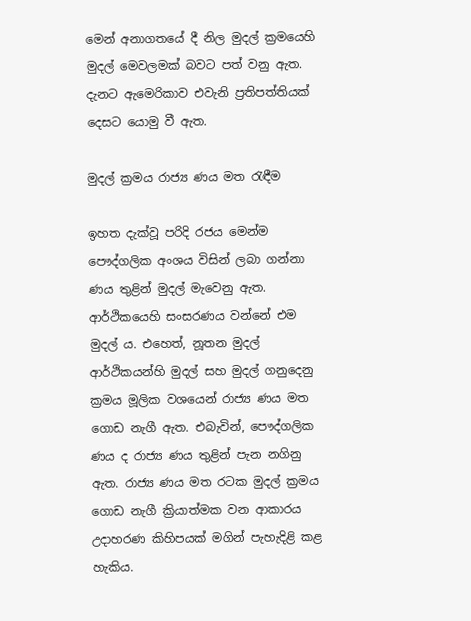මෙන් අනාගතයේ දී නිල මුදල් ක්‍රමයෙහි මුදල් මෙවලමක් බවට පත් වනු ඇත. දැනට ඇමෙරිකාව එවැනි ප්‍රතිපත්තියක් දෙසට යොමු වී ඇත.

මුදල් ක්‍රමය රාජ්‍ය ණය මත රැඳීම

ඉහත දැක්වූ පරිදි රජය මෙන්ම පෞද්ගලික අංශය විසින් ලබා ගන්නා ණය තුළින් මුදල් මැවෙනු ඇත. ආර්ථිකයෙහි සංසරණය වන්නේ එම මුදල් ය. එහෙත්, නූතන මුදල් ආර්ථිකයන්හි මුදල් සහ මුදල් ගනුදෙනු ක්‍රමය මූලික වශයෙන් රාජ්‍ය ණය මත ගොඩ නැගී ඇත. එබැවින්, පෞද්ගලික ණය ද රාජ්‍ය ණය තුළින් පැන නගිනු ඇත. රාජ්‍ය ණය මත රටක මුදල් ක්‍රමය ගොඩ නැගී ක්‍රියාත්මක වන ආකාරය උදාහරණ කිහිපයක් මගින් පැහැදිළි කළ හැකිය.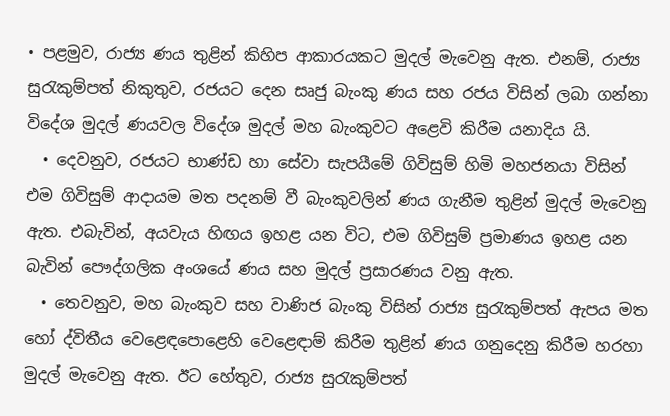• පළමුව, රාජ්‍ය ණය තුළින් කිහිප ආකාරයකට මුදල් මැවෙනු ඇත. එනම්, රාජ්‍ය සුරැකුම්පත් නිකුතුව, රජයට දෙන සෘජු බැංකු ණය සහ රජය විසින් ලබා ගන්නා විදේශ මුදල් ණයවල විදේශ මුදල් මහ බැංකුවට අළෙවි කිරීම යනාදිය යි.
  • දෙවනුව, රජයට භාණ්ඩ හා සේවා සැපයීමේ ගිවිසුම් හිමි මහජනයා විසින් එම ගිවිසුම් ආදායම මත පදනම් වී බැංකුවලින් ණය ගැනීම තුළින් මුදල් මැවෙනු ඇත. එබැවින්, අයවැය හිඟය ඉහළ යන විට, එම ගිවිසුම් ප්‍රමාණය ඉහළ යන බැවින් පෞද්ගලික අංශයේ ණය සහ මුදල් ප්‍රසාරණය වනු ඇත.
  • තෙවනුව, මහ බැංකුව සහ වාණිජ බැංකු විසින් රාජ්‍ය සුරැකුම්පත් ඇපය මත හෝ ද්විතීය වෙළෙඳපොළෙහි වෙළෙඳාම් කිරීම තුළින් ණය ගනුදෙනු කිරීම හරහා මුදල් මැවෙනු ඇත. ඊට හේතුව, රාජ්‍ය සුරැකුම්පත්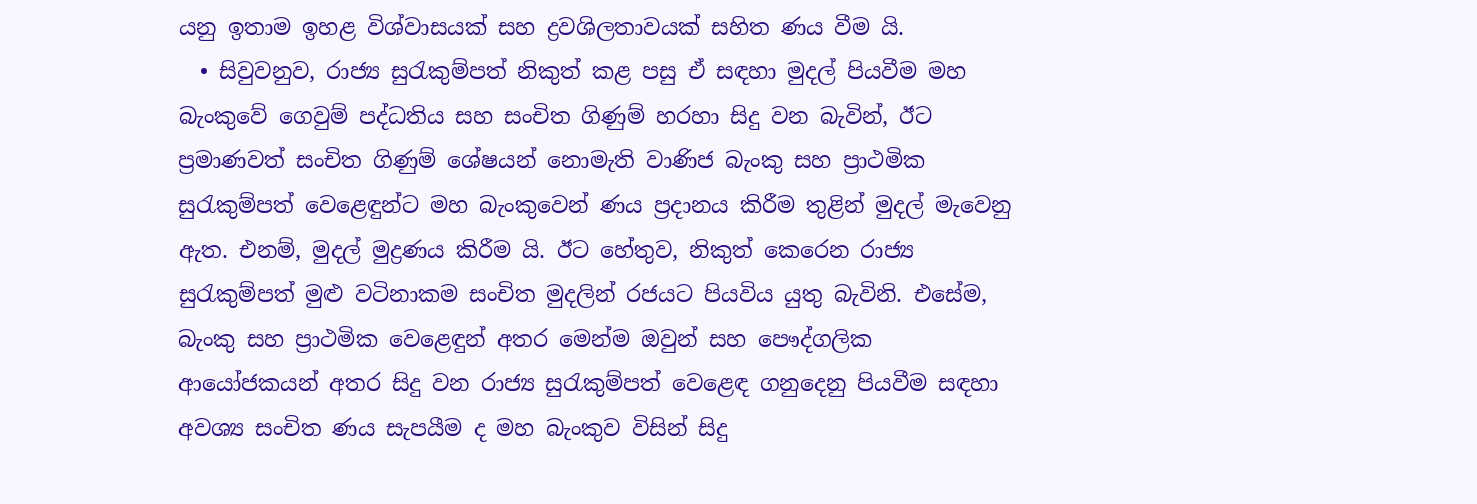යනු ඉතාම ඉහළ විශ්වාසයක් සහ ද්‍රවශිලතාවයක් සහිත ණය වීම යි.
  • සිවුවනුව, රාජ්‍ය සුරැකුම්පත් නිකුත් කළ පසු ඒ සඳහා මුදල් පියවීම මහ බැංකුවේ ගෙවුම් පද්ධතිය සහ සංචිත ගිණුම් හරහා සිදු වන බැවින්, ඊට ප්‍රමාණවත් සංචිත ගිණුම් ශේෂයන් නොමැති වාණිජ බැංකු සහ ප්‍රාථමික සුරැකුම්පත් වෙළෙඳුන්ට මහ බැංකුවෙන් ණය ප්‍රදානය කිරීම තුළින් මුදල් මැවෙනු ඇත. එනම්, මුදල් මුද්‍රණය කිරීම යි. ඊට හේතුව, නිකුත් කෙරෙන රාජ්‍ය සුරැකුම්පත් මුළු වටිනාකම සංචිත මුදලින් රජයට පියවිය යුතු බැවිනි. එසේම, බැංකු සහ ප්‍රාථමික වෙළෙඳුන් අතර මෙන්ම ඔවුන් සහ පෞද්ගලික ආයෝජකයන් අතර සිදු වන රාජ්‍ය සුරැකුම්පත් වෙළෙඳ ගනුදෙනු පියවීම සඳහා අවශ්‍ය සංචිත ණය සැපයීම ද මහ බැංකුව විසින් සිදු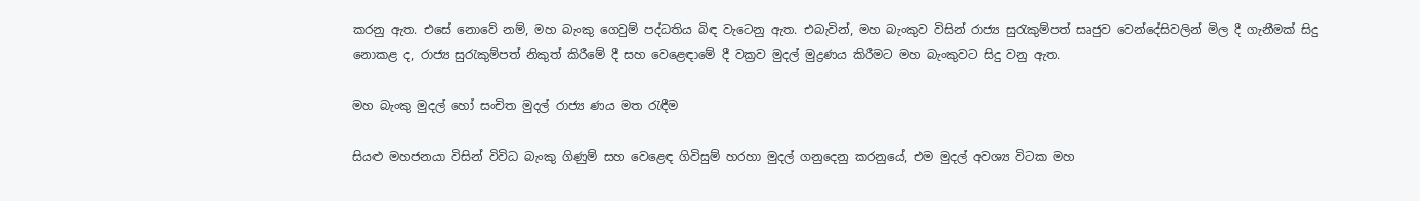කරනු ඇත. එසේ නොවේ නම්, මහ බැංකු ගෙවුම් පද්ධතිය බිඳ වැටෙනු ඇත. එබැවින්, මහ බැංකුව විසින් රාජ්‍ය සුරැකුම්පත් සෘජුව වෙන්දේසිවලින් මිල දී ගැනීමක් සිදු නොකළ ද, රාජ්‍ය සුරැකුම්පත් නිකුත් කිරීමේ දී සහ වෙළෙඳාමේ දී වක්‍රව මුදල් මුද්‍රණය කිරීමට මහ බැංකුවට සිදු වනු ඇත.

මහ බැංකු මුදල් හෝ සංචිත මුදල් රාජ්‍ය ණය මත රැඳීම

සියළු මහජනයා විසින් විවිධ බැංකු ගිණුම් සහ වෙළෙඳ ගිවිසුම් හරහා මුදල් ගනුදෙනු කරනුයේ, එම මුදල් අවශ්‍ය විටක මහ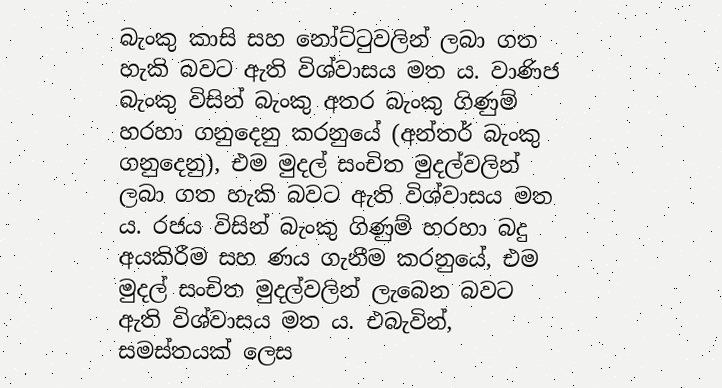බැංකු කාසි සහ නෝට්ටුවලින් ලබා ගත හැකි බවට ඇති විශ්වාසය මත ය. වාණිජ බැංකු විසින් බැංකු අතර බැංකු ගිණුම් හරහා ගනුදෙනු කරනුයේ (අන්තර් බැංකු ගනුදෙනු), එම මුදල් සංචිත මුදල්වලින් ලබා ගත හැකි බවට ඇති විශ්වාසය මත ය. රජය විසින් බැංකු ගිණුම් හරහා බදු අයකිරීම සහ ණය ගැනීම කරනුයේ, එම මුදල් සංචිත මුදල්වලින් ලැබෙන බවට ඇති විශ්වාසය මත ය. එබැවින්, සමස්තයක් ලෙස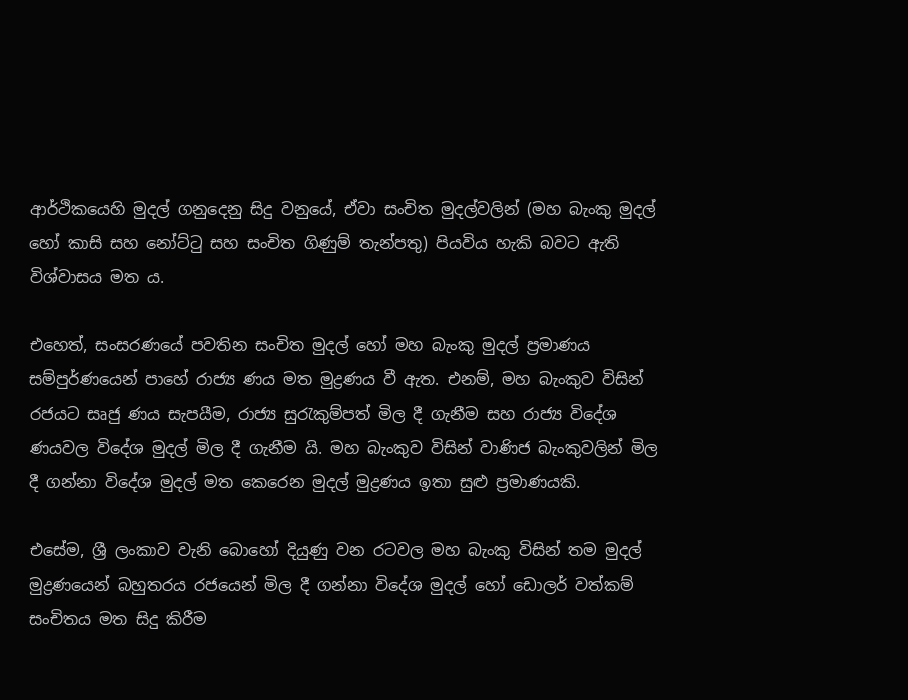ආර්ථිකයෙහි මුදල් ගනුදෙනු සිදු වනුයේ, ඒවා සංචිත මුදල්වලින් (මහ බැංකු මුදල් හෝ කාසි සහ නෝට්ටු සහ සංචිත ගිණුම් තැන්පතු) පියවිය හැකි බවට ඇති විශ්වාසය මත ය.

එහෙත්, සංසරණයේ පවතින සංචිත මුදල් හෝ මහ බැංකු මුදල් ප්‍රමාණය සම්පුර්ණයෙන් පාහේ රාජ්‍ය ණය මත මුද්‍රණය වී ඇත. එනම්, මහ බැංකුව විසින් රජයට සෘජු ණය සැපයීම, රාජ්‍ය සුරැකුම්පත් මිල දී ගැනීම සහ රාජ්‍ය විදේශ ණයවල විදේශ මුදල් මිල දී ගැනීම යි. මහ බැංකුව විසින් වාණිජ බැංකුවලින් මිල දී ගන්නා විදේශ මුදල් මත කෙරෙන මුදල් මුද්‍රණය ඉතා සුළු ප්‍රමාණයකි.

එසේම, ශ්‍රී ලංකාව වැනි බොහෝ දියුණු වන රටවල මහ බැංකු විසින් තම මුදල් මුද්‍රණයෙන් බහුතරය රජයෙන් මිල දී ගන්නා විදේශ මුදල් හෝ ඩොලර් වත්කම් සංචිතය මත සිදු කිරීම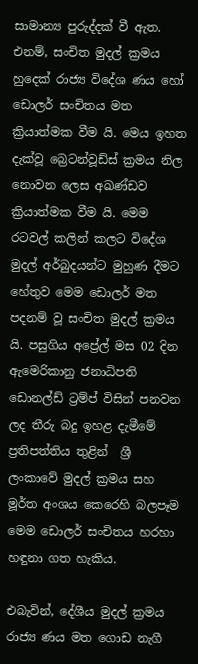සාමාන්‍ය පුරුද්දක් වී ඇත. එනම්, සංචිත මුදල් ක්‍රමය හුදෙක් රාජ්‍ය විදේශ ණය හෝ ඩොලර් සංචිතය මත ක්‍රියාත්මක වීම යි. මෙය ඉහත දැක්වූ බ්‍රෙටන්වූඩ්ස් ක්‍රමය නිල නොවන ලෙස අඛණ්ඩව ක්‍රියාත්මක වීම යි. මෙම රටවල් කලින් කලට විදේශ මුදල් අර්බුදයන්ට මුහුණ දීමට හේතුව මෙම ඩොලර් මත පදනම් වූ සංචිත මුදල් ක්‍රමය යි. පසුගිය අප්‍රේල් මස 02 දින ඇමෙරිකානු ජනාධිපති ඩොනල්ඩ් ට්‍රම්ප් විසින් පනවන ලද තීරු බදු ඉහළ දැමීමේ ප්‍රතිපත්තිය තුළින්  ශ්‍රී ලංකාවේ මුදල් ක්‍රමය සහ මූර්ත අංශය කෙරෙහි බලපෑම මෙම ඩොලර් සංචිතය හරහා හඳුනා ගත හැකිය.

එබැවින්, දේශීය මුදල් ක්‍රමය රාජ්‍ය ණය මත ගොඩ නැගී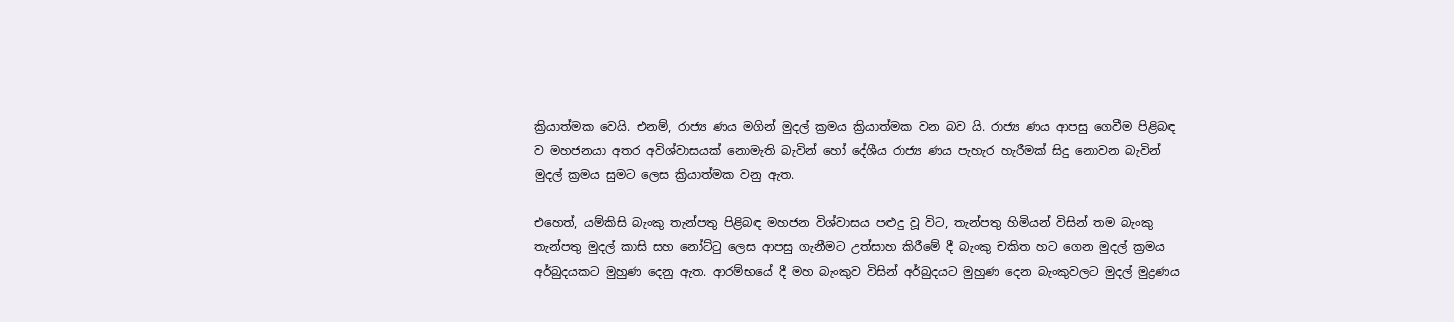ක්‍රියාත්මක වෙයි. එනම්, රාජ්‍ය ණය මගින් මුදල් ක්‍රමය ක්‍රියාත්මක වන බව යි. රාජ්‍ය ණය ආපසු ගෙවීම පිළිබඳ ව මහජනයා අතර අවිශ්වාසයක් නොමැති බැවින් හෝ දේශීය රාජ්‍ය ණය පැහැර හැරීමක් සිදු නොවන බැවින් මුදල් ක්‍රමය සුමට ලෙස ක්‍රියාත්මක වනු ඇත.

එහෙත්, යම්කිසි බැංකු තැන්පතු පිළිබඳ මහජන විශ්වාසය පළුදු වූ විට, තැන්පතු හිමියන් විසින් තම බැංකු තැන්පතු මුදල් කාසි සහ නෝට්ටු ලෙස ආපසු ගැනීමට උත්සාහ කිරීමේ දී බැංකු චකිත හට ගෙන මුදල් ක්‍රමය අර්බුදයකට මුහුණ දෙනු ඇත. ආරම්භයේ දී මහ බැංකුව විසින් අර්බුදයට මුහුණ දෙන බැංකුවලට මුදල් මුද්‍රණය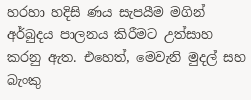හරහා හදිසි ණය සැපයීම මගින් අර්බුදය පාලනය කිරීමට උත්සාහ කරනු ඇත. එහෙත්, මෙවැනි මුදල් සහ බැංකු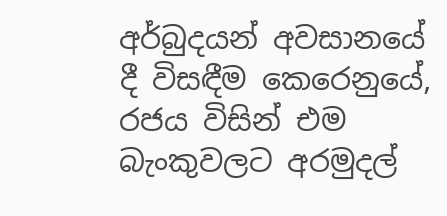අර්බුදයන් අවසානයේ දී විසඳීම කෙරෙනුයේ, රජය විසින් එම බැංකුවලට අරමුදල්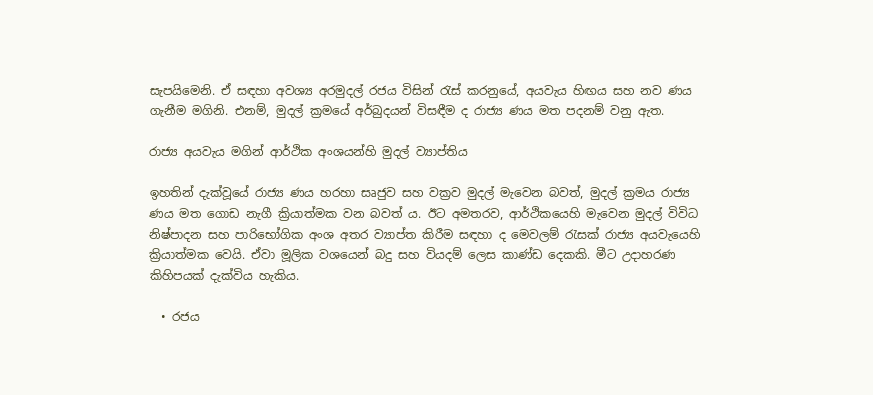සැපයිමෙනි. ඒ සඳහා අවශ්‍ය අරමුදල් රජය විසින් රැස් කරනුයේ, අයවැය හිඟය සහ නව ණය ගැනීම මගිනි. එනම්, මුදල් ක්‍රමයේ අර්බුදයන් විසඳීම ද රාජ්‍ය ණය මත පදනම් වනු ඇත.

රාජ්‍ය අයවැය මගින් ආර්ථික අංශයන්හි මුදල් ව්‍යාප්තිය

ඉහතින් දැක්වූයේ රාජ්‍ය ණය හරහා සෘජුව සහ වක්‍රව මුදල් මැවෙන බවත්, මුදල් ක්‍රමය රාජ්‍ය ණය මත ගොඩ නැගී ක්‍රියාත්මක වන බවත් ය. ඊට අමතරව, ආර්ථිකයෙහි මැවෙන මුදල් විවිධ නිෂ්පාදන සහ පාරිභෝගික අංශ අතර ව්‍යාප්ත කිරීම සඳහා ද මෙවලම් රැසක් රාජ්‍ය අයවැයෙහි ක්‍රියාත්මක වෙයි. ඒවා මූලික වශයෙන් බදු සහ වියදම් ලෙස කාණ්ඩ දෙකකි. මීට උදාහරණ කිහිපයක් දැක්විය හැකිය.

  • රජය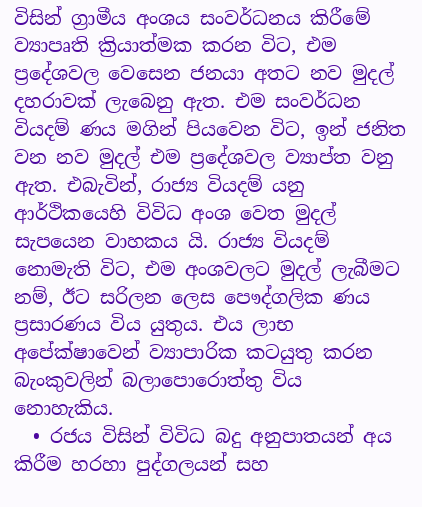විසින් ග්‍රාමීය අංශය සංවර්ධනය කිරීමේ ව්‍යාපෘති ක්‍රියාත්මක කරන විට, එම ප්‍රදේශවල වෙසෙන ජනයා අතට නව මුදල් දහරාවක් ලැබෙනු ඇත. එම සංවර්ධන වියදම් ණය මගින් පියවෙන විට, ඉන් ජනිත වන නව මුදල් එම ප්‍රදේශවල ව්‍යාප්ත වනු ඇත. එබැවින්, රාජ්‍ය වියදම් යනු ආර්ථිකයෙහි විවිධ අංශ වෙත මුදල් සැපයෙන වාහකය යි. රාජ්‍ය වියදම් නොමැති විට, එම අංශවලට මුදල් ලැබීමට නම්, ඊට සරිලන ලෙස පෞද්ගලික ණය ප්‍රසාරණය විය යුතුය. එය ලාභ අපේක්ෂාවෙන් ව්‍යාපාරික කටයුතු කරන බැංකුවලින් බලාපොරොත්තු විය නොහැකිය.
  • රජය විසින් විවිධ බදු අනුපාතයන් අය කිරීම හරහා පුද්ගලයන් සහ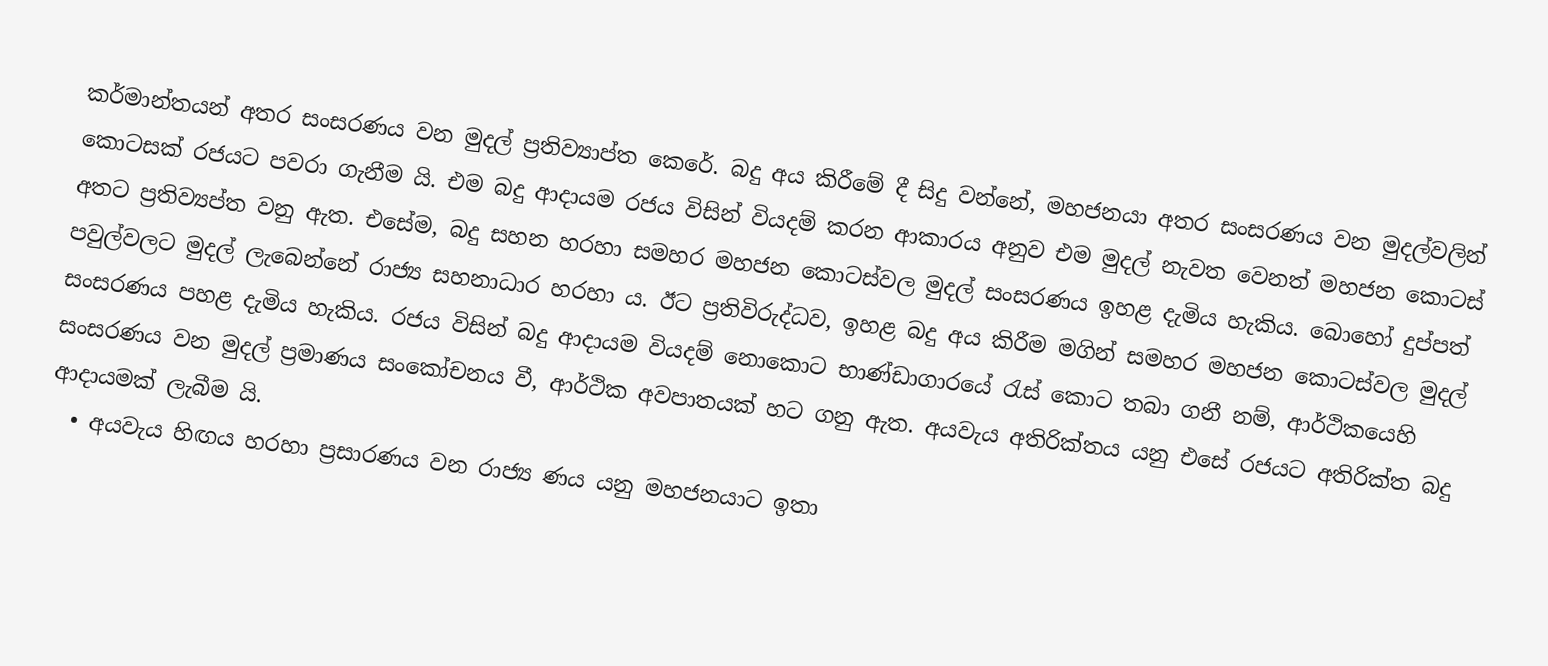කර්මාන්තයන් අතර සංසරණය වන මුදල් ප්‍රතිව්‍යාප්ත කෙරේ. බදු අය කිරීමේ දී සිදු වන්නේ, මහජනයා අතර සංසරණය වන මුදල්වලින් කොටසක් රජයට පවරා ගැනීම යි. එම බදු ආදායම රජය විසින් වියදම් කරන ආකාරය අනුව එම මුදල් නැවත වෙනත් මහජන කොටස් අතට ප්‍රතිව්‍යප්ත වනු ඇත. එසේම, බදු සහන හරහා සමහර මහජන කොටස්වල මුදල් සංසරණය ඉහළ දැමිය හැකිය. බොහෝ දුප්පත් පවුල්වලට මුදල් ලැබෙන්නේ රාජ්‍ය සහනාධාර හරහා ය. ඊට ප්‍රතිවිරුද්ධව, ඉහළ බදු අය කිරීම මගින් සමහර මහජන කොටස්වල මුදල් සංසරණය පහළ දැමිය හැකිය. රජය විසින් බදු ආදායම වියදම් නොකොට භාණ්ඩාගාරයේ රැස් කොට තබා ගනී නම්, ආර්ථිකයෙහි සංසරණය වන මුදල් ප්‍රමාණය සංකෝචනය වී, ආර්ථික අවපාතයක් හට ගනු ඇත. අයවැය අතිරික්තය යනු එසේ රජයට අතිරික්ත බදු ආදායමක් ලැබීම යි.
  • අයවැය හිඟය හරහා ප්‍රසාරණය වන රාජ්‍ය ණය යනු මහජනයාට ඉතා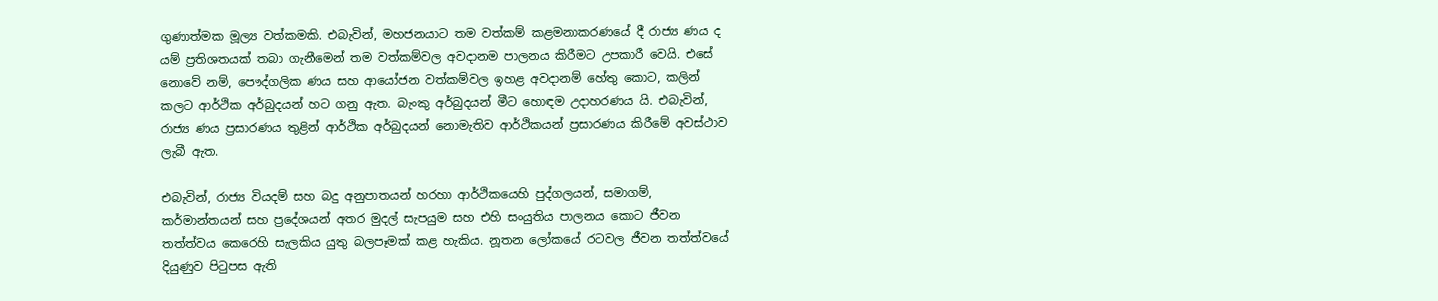ගුණාත්මක මූල්‍ය වත්කමකි. එබැවින්, මහජනයාට තම වත්කම් කළමනාකරණයේ දී රාජ්‍ය ණය ද යම් ප්‍රතිශතයක් තබා ගැනීමෙන් තම වත්කම්වල අවදානම පාලනය කිරීමට උපකාරී වෙයි. එසේ නොවේ නම්, පෞද්ගලික ණය සහ ආයෝජන වත්කම්වල ඉහළ අවදානම් හේතු කොට, කලින් කලට ආර්ථික අර්බුදයන් හට ගනු ඇත. බැංකු අර්බුදයන් මීට හොඳම උදාහරණය යි. එබැවින්, රාජ්‍ය ණය ප්‍රසාරණය තුළින් ආර්ථික අර්බුදයන් නොමැතිව ආර්ථිකයන් ප්‍රසාරණය කිරීමේ අවස්ථාව ලැබී ඇත.

එබැවින්, රාජ්‍ය වියදම් සහ බදු අනුපාතයන් හරහා ආර්ථිකයෙහි පුද්ගලයන්, සමාගම්, කර්මාන්තයන් සහ ප්‍රදේශයන් අතර මුදල් සැපයුම සහ එහි සංයුතිය පාලනය කොට ජීවන තත්ත්වය කෙරෙහි සැලකිය යුතු බලපෑමක් කළ හැකිය. නූතන ලෝකයේ රටවල ජීවන තත්ත්වයේ දියුණුව පිටුපස ඇති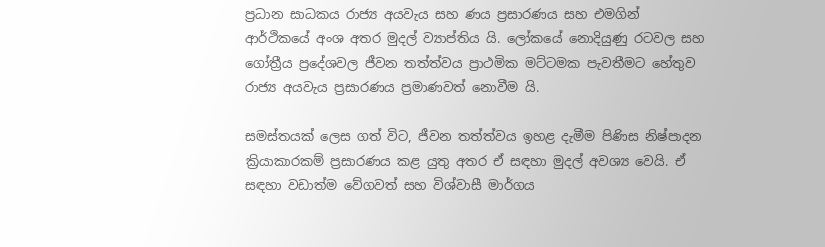ප්‍රධාන සාධකය රාජ්‍ය අයවැය සහ ණය ප්‍රසාරණය සහ එමගින් ආර්ථිකයේ අංශ අතර මුදල් ව්‍යාප්තිය යි. ලෝකයේ නොදියුණු රටවල සහ ගෝත්‍රීය ප්‍රදේශවල ජීවන තත්ත්වය ප්‍රාථමික මට්ටමක පැවතීමට හේතුව රාජ්‍ය අයවැය ප්‍රසාරණය ප්‍රමාණවත් නොවීම යි.

සමස්තයක් ලෙස ගත් විට, ජීවන තත්ත්වය ඉහළ දැමීම පිණිස නිෂ්පාදන ක්‍රියාකාරකම් ප්‍රසාරණය කළ යුතු අතර ඒ සඳහා මුදල් අවශ්‍ය වෙයි. ඒ සඳහා වඩාත්ම වේගවත් සහ විශ්වාසී මාර්ගය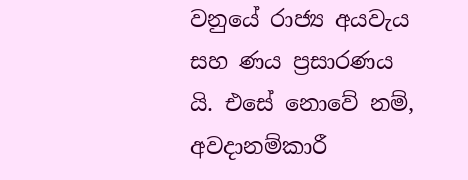වනුයේ රාජ්‍ය අයවැය සහ ණය ප්‍රසාරණය යි. එසේ නොවේ නම්, අවදානම්කාරී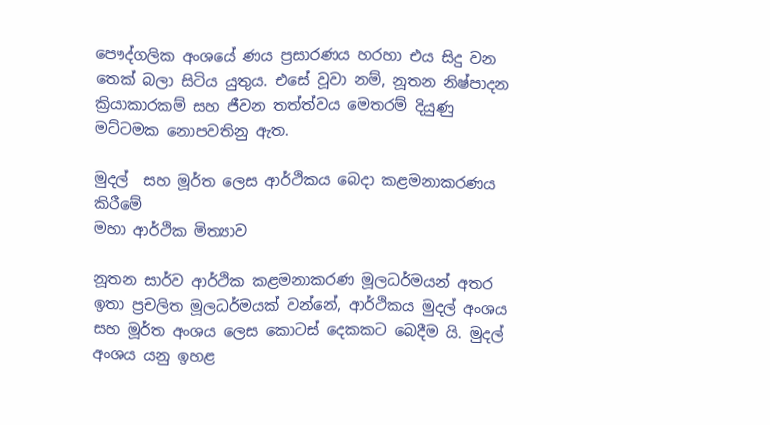පෞද්ගලික අංශයේ ණය ප්‍රසාරණය හරහා එය සිදු වන තෙක් බලා සිටිය යුතුය. එසේ වූවා නම්, නූතන නිෂ්පාදන ක්‍රියාකාරකම් සහ ජීවන තත්ත්වය මෙතරම් දියුණු මට්ටමක නොපවතිනු ඇත.

මුදල්  සහ මූර්ත ලෙස ආර්ථිකය බෙදා කළමනාකරණය කිරීමේ
මහා ආර්ථික මිත්‍යාව

නූතන සාර්ව ආර්ථික කළමනාකරණ මූලධර්මයන් අතර ඉතා ප්‍රචලිත මූලධර්මයක් වන්නේ, ආර්ථිකය මුදල් අංශය සහ මූර්ත අංශය ලෙස කොටස් දෙකකට බෙදීම යි. මුදල් අංශය යනු ඉහළ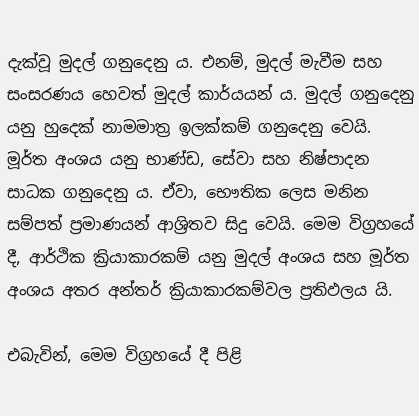දැක්වූ මුදල් ගනුදෙනු ය. එනම්, මුදල් මැවීම සහ සංසරණය හෙවත් මුදල් කාර්යයන් ය. මුදල් ගනුදෙනු යනු හුදෙක් නාමමාත්‍ර ඉලක්කම් ගනුදෙනු වෙයි. මූර්ත අංශය යනු භාණ්ඩ, සේවා සහ නිෂ්පාදන සාධක ගනුදෙනු ය. ඒවා, භෞතික ලෙස මනින සම්පත් ප්‍රමාණයන් ආශ්‍රිතව සිදු වෙයි. මෙම විග්‍රහයේ දී, ආර්ථික ක්‍රියාකාරකම් යනු මුදල් අංශය සහ මූර්ත අංශය අතර අන්තර් ක්‍රියාකාරකම්වල ප්‍රතිඵලය යි.

එබැවින්, මෙම විග්‍රහයේ දී පිළි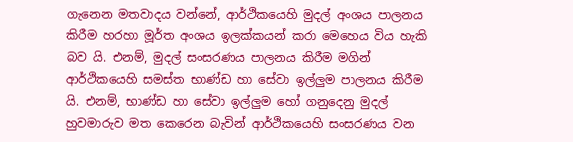ගැනෙන මතවාදය වන්නේ, ආර්ථිකයෙහි මුදල් අංශය පාලනය කිරීම හරහා මූර්ත අංශය ඉලක්කයන් කරා මෙහෙය විය හැකි බව යි. එනම්, මුදල් සංසරණය පාලනය කිරීම මගින් ආර්ථිකයෙහි සමස්ත භාණ්ඩ හා සේවා ඉල්ලුම පාලනය කිරීම යි. එනම්, භාණ්ඩ හා සේවා ඉල්ලුම හෝ ගනුදෙනු මුදල් හුවමාරුව මත කෙරෙන බැවින් ආර්ථිකයෙහි සංසරණය වන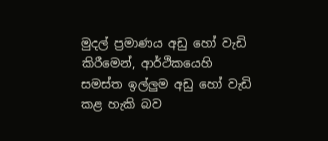මුදල් ප්‍රමාණය අඩු හෝ වැඩි කිරීමෙන්, ආර්ථිකයෙහි සමස්ත ඉල්ලුම අඩු හෝ වැඩි කළ හැකි බව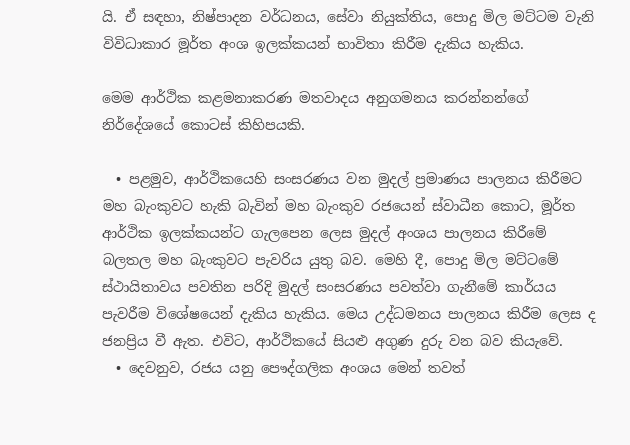යි. ඒ සඳහා, නිෂ්පාදන වර්ධනය, සේවා නියුක්තිය, පොදු මිල මට්ටම වැනි විවිධාකාර මූර්ත අංශ ඉලක්කයන් භාවිතා කිරීම දැකිය හැකිය.

මෙම ආර්ථික කළමනාකරණ මතවාදය අනුගමනය කරන්නන්ගේ නිර්දේශයේ කොටස් කිහිපයකි.

  • පළමුව, ආර්ථිකයෙහි සංසරණය වන මුදල් ප්‍රමාණය පාලනය කිරීමට මහ බැංකුවට හැකි බැවින් මහ බැංකුව රජයෙන් ස්වාධීන කොට, මූර්ත ආර්ථික ඉලක්කයන්ට ගැලපෙන ලෙස මුදල් අංශය පාලනය කිරීමේ බලතල මහ බැංකුවට පැවරිය යුතු බව. මෙහි දී, පොදු මිල මට්ටමේ ස්ථායිතාවය පවතින පරිදි මුදල් සංසරණය පවත්වා ගැනීමේ කාර්යය පැවරීම විශේෂයෙන් දැකිය හැකිය. මෙය උද්ධමනය පාලනය කිරීම ලෙස ද ජනප්‍රිය වී ඇත. එවිට, ආර්ථිකයේ සියළු අගුණ දුරු වන බව කියැවේ.
  • දෙවනුව, රජය යනු පෞද්ගලික අංශය මෙන් තවත්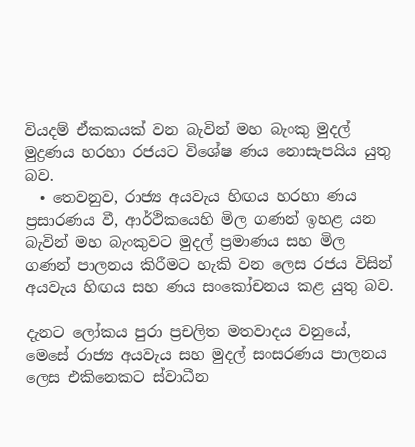වියදම් ඒකකයක් වන බැවින් මහ බැංකු මුදල් මුද්‍රණය හරහා රජයට විශේෂ ණය නොසැපයිය යුතු බව.
  • තෙවනුව, රාජ්‍ය අයවැය හිඟය හරහා ණය ප්‍රසාරණය වී, ආර්ථිකයෙහි මිල ගණන් ඉහළ යන බැවින් මහ බැංකුවට මුදල් ප්‍රමාණය සහ මිල ගණන් පාලනය කිරීමට හැකි වන ලෙස රජය විසින් අයවැය හිඟය සහ ණය සංකෝචනය කළ යුතු බව.

දැනට ලෝකය පුරා ප්‍රචලිත මතවාදය වනුයේ, මෙසේ රාජ්‍ය අයවැය සහ මුදල් සංසරණය පාලනය ලෙස එකිනෙකට ස්වාධීන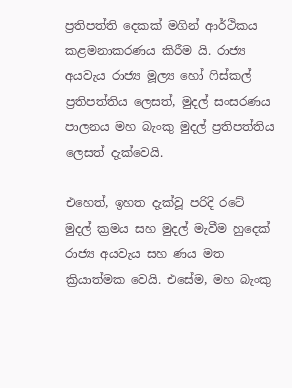ප්‍රතිපත්ති දෙකක් මගින් ආර්ථිකය කළමනාකරණය කිරීම යි. රාජ්‍ය අයවැය රාජ්‍ය මූල්‍ය හෝ ෆිස්කල් ප්‍රතිපත්තිය ලෙසත්, මුදල් සංසරණය පාලනය මහ බැංකු මුදල් ප්‍රතිපත්තිය ලෙසත් දැක්වෙයි.

එහෙත්, ඉහත දැක්වූ පරිදි රටේ මුදල් ක්‍රමය සහ මුදල් මැවීම හුදෙක් රාජ්‍ය අයවැය සහ ණය මත ක්‍රියාත්මක වෙයි. එසේම, මහ බැංකු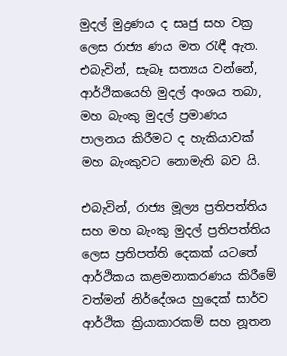මුදල් මුද්‍රණය ද සෘජු සහ වක්‍ර ලෙස රාජ්‍ය ණය මත රැඳී ඇත. එබැවින්, සැබෑ සත්‍යය වන්නේ, ආර්ථිකයෙහි මුදල් අංශය තබා, මහ බැංකු මුදල් ප්‍රමාණය පාලනය කිරීමට ද හැකියාවක් මහ බැංකුවට නොමැති බව යි.

එබැවින්, රාජ්‍ය මූල්‍ය ප්‍රතිපත්තිය සහ මහ බැංකු මුදල් ප්‍රතිපත්තිය ලෙස ප්‍රතිපත්ති දෙකක් යටතේ ආර්ථිකය කළමනාකරණය කිරීමේ වත්මන් නිර්දේශය හුදෙක් සාර්ව ආර්ථික ක්‍රියාකාරකම් සහ නූතන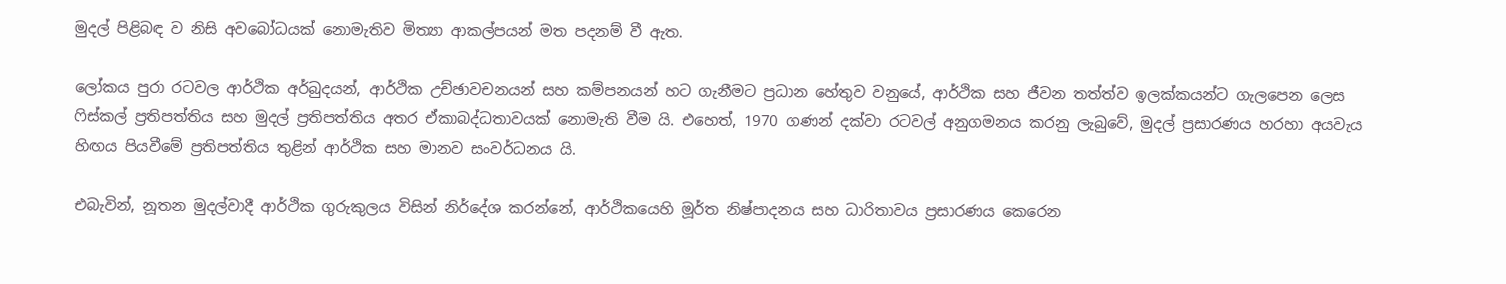මුදල් පිළිබඳ ව නිසි අවබෝධයක් නොමැතිව මිත්‍යා ආකල්පයන් මත පදනම් වී ඇත.

ලෝකය පුරා රටවල ආර්ථික අර්බුදයන්, ආර්ථික උච්ඡාවචනයන් සහ කම්පනයන් හට ගැනීමට ප්‍රධාන හේතුව වනුයේ, ආර්ථික සහ ජීවන තත්ත්ව ඉලක්කයන්ට ගැලපෙන ලෙස ෆිස්කල් ප්‍රතිපත්තිය සහ මුදල් ප්‍රතිපත්තිය අතර ඒකාබද්ධතාවයක් නොමැති වීම යි. එහෙත්, 1970 ගණන් දක්වා රටවල් අනුගමනය කරනු ලැබුවේ, මුදල් ප්‍රසාරණය හරහා අයවැය හිඟය පියවීමේ ප්‍රතිපත්තිය තුළින් ආර්ථික සහ මානව සංවර්ධනය යි.

එබැවින්, නූතන මුදල්වාදී ආර්ථික ගුරුකුලය විසින් නිර්දේශ කරන්නේ, ආර්ථිකයෙහි මූර්ත නිෂ්පාදනය සහ ධාරිතාවය ප්‍රසාරණය කෙරෙන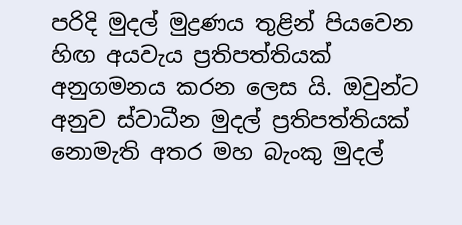පරිදි මුදල් මුද්‍රණය තුළින් පියවෙන හිඟ අයවැය ප්‍රතිපත්තියක් අනුගමනය කරන ලෙස යි. ඔවුන්ට අනුව ස්වාධීන මුදල් ප්‍රතිපත්තියක් නොමැති අතර මහ බැංකු මුදල්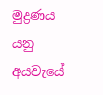මුද්‍රණය යනු අයවැයේ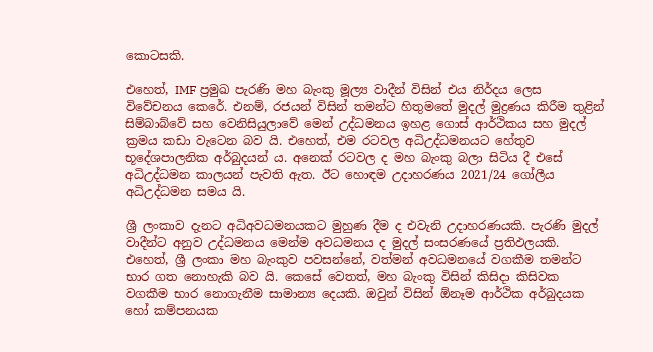කොටසකි.

එහෙත්, IMF ප්‍රමුඛ පැරණි මහ බැංකු මූල්‍ය වාදීන් විසින් එය නිර්දය ලෙස විවේචනය කෙරේ. එනම්, රජයන් විසින් තමන්ට හිතුමතේ මුදල් මුද්‍රණය කිරීම තුළින් සිම්බාබ්වේ සහ වෙනිසියුලාවේ මෙන් උද්ධමනය ඉහළ ගොස් ආර්ථිකය සහ මුදල් ක්‍රමය කඩා වැටෙන බව යි. එහෙත්, එම රටවල අධිඋද්ධමනයට හේතුව භූදේශපාලනික අර්බුදයන් ය. අනෙක් රටවල ද මහ බැංකු බලා සිටිය දී එසේ අධිඋද්ධමන කාලයන් පැවති ඇත. ඊට හොඳම උදාහරණය 2021/24 ගෝලීය අධිඋද්ධමන සමය යි.

ශ්‍රී ලංකාව දැනට අධිඅවධමනයකට මුහුණ දීම ද එවැනි උදාහරණයකි. පැරණි මුදල් වාදීන්ට අනුව උද්ධමනය මෙන්ම අවධමනය ද මුදල් සංසරණයේ ප්‍රතිඵලයකි. එහෙත්, ශ්‍රී ලංකා මහ බැංකුව පවසන්නේ, වත්මන් අවධමනයේ වගකීම තමන්ට භාර ගත නොහැකි බව යි. කෙසේ වෙතත්, මහ බැංකු විසින් කිසිදා කිසිවක වගකීම භාර නොගැනීම සාමාන්‍ය දෙයකි. ඔවුන් විසින් ඕනෑම ආර්ථික අර්බුදයක හෝ කම්පනයක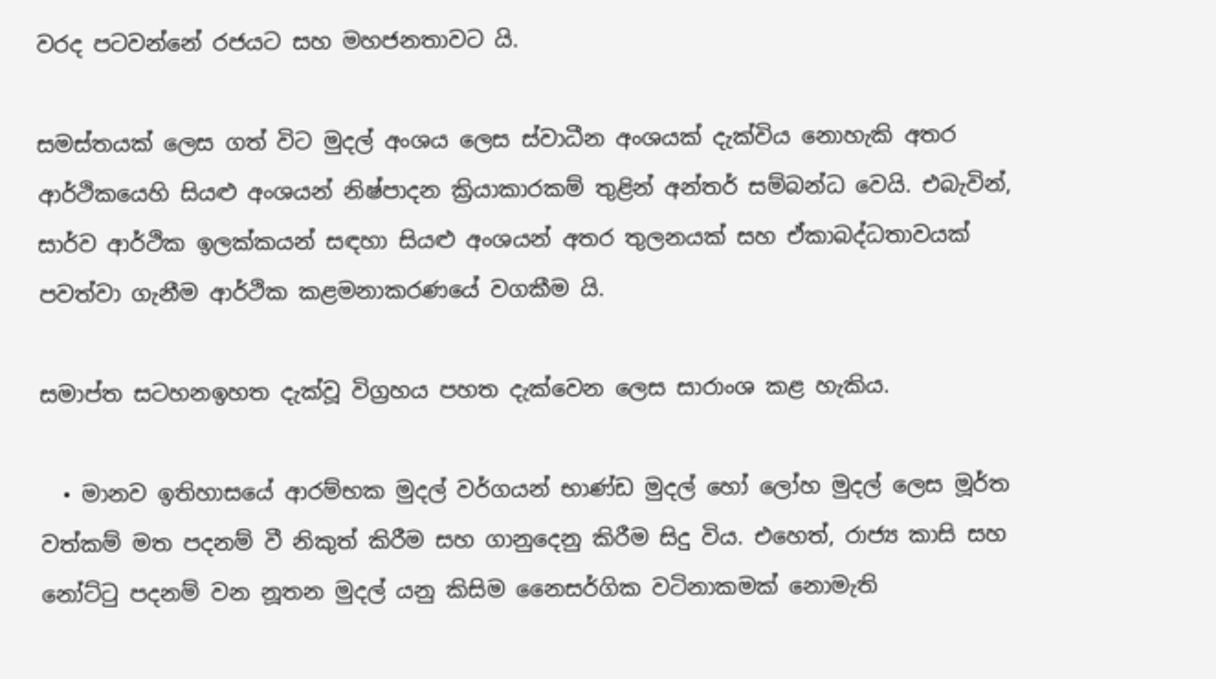වරද පටවන්නේ රජයට සහ මහජනතාවට යි.

සමස්තයක් ලෙස ගත් විට මුදල් අංශය ලෙස ස්වාධීන අංශයක් දැක්විය නොහැකි අතර ආර්ථිකයෙහි සියළු අංශයන් නිෂ්පාදන ක්‍රියාකාරකම් තුළින් අන්තර් සම්බන්ධ වෙයි. එබැවින්, සාර්ව ආර්ථික ඉලක්කයන් සඳහා සියළු අංශයන් අතර තුලනයක් සහ ඒකාබද්ධතාවයක් පවත්වා ගැනීම ආර්ථික කළමනාකරණයේ වගකීම යි.

සමාප්ත සටහනඉහත දැක්වූ විග්‍රහය පහත දැක්වෙන ලෙස සාරාංශ කළ හැකිය.

  • මානව ඉතිහාසයේ ආරම්භක මුදල් වර්ගයන් භාණ්ඩ මුදල් හෝ ලෝහ මුදල් ලෙස මූර්ත වත්කම් මත පදනම් වී නිකුත් කිරීම සහ ගානුදෙනු කිරීම සිදු විය. එහෙත්, රාජ්‍ය කාසි සහ නෝට්ටු පදනම් වන නූතන මුදල් යනු කිසිම නෛසර්ගික වටිනාකමක් නොමැති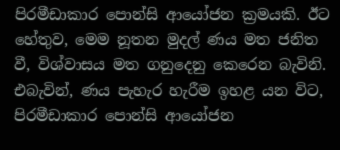පිරමීඩාකාර පොන්සි ආයෝජන ක්‍රමයකි. ඊට හේතුව, මෙම නූතන මුදල් ණය මත ජනිත වී, විශ්වාසය මත ගනුදෙනු කෙරෙන බැවිනි. එබැවින්, ණය පැහැර හැරීම ඉහළ යන විට, පිරමීඩාකාර පොන්සි ආයෝජන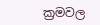ක්‍රමවල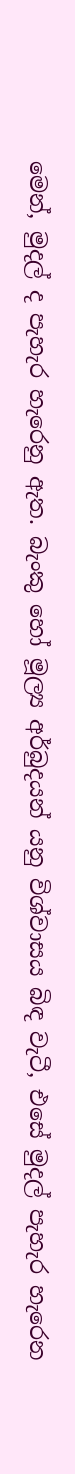මෙන්, මුදල් ද පැහැර හැරෙනු ඇත. බැංකු හෝ මූල්‍ය අර්බුදයන් යනු විශ්වාසය බිඳ වැටී, එසේ මුදල් පැහැර හැරෙන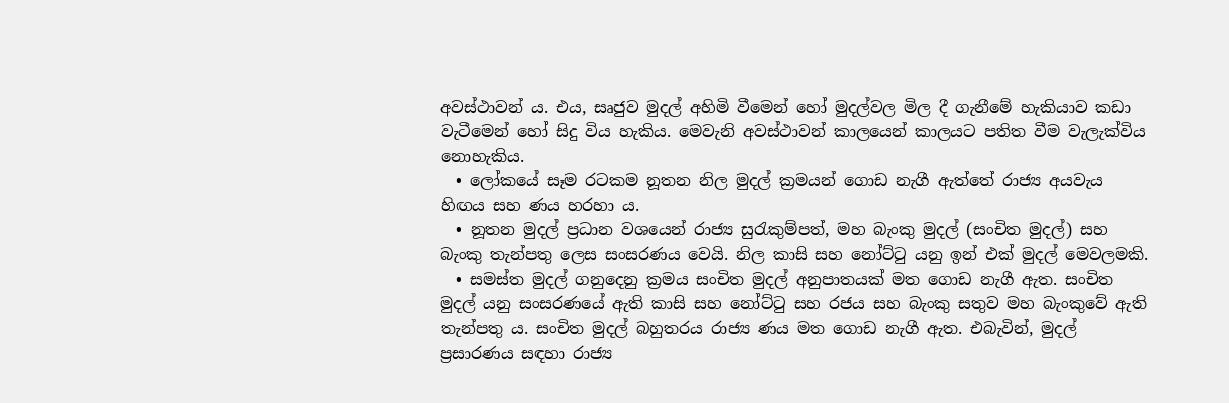අවස්ථාවන් ය. එය, සෘජුව මුදල් අහිමි වීමෙන් හෝ මුදල්වල මිල දී ගැනීමේ හැකියාව කඩා වැටීමෙන් හෝ සිදු විය හැකිය. මෙවැනි අවස්ථාවන් කාලයෙන් කාලයට පතිත වීම වැලැක්විය නොහැකිය.
  • ලෝකයේ සෑම රටකම නූතන නිල මුදල් ක්‍රමයන් ගොඩ නැගී ඇත්තේ රාජ්‍ය අයවැය හිඟය සහ ණය හරහා ය.
  • නූතන මුදල් ප්‍රධාන වශයෙන් රාජ්‍ය සුරැකුම්පත්, මහ බැංකු මුදල් (සංචිත මුදල්) සහ බැංකු තැන්පතු ලෙස සංසරණය වෙයි. නිල කාසි සහ නෝට්ටු යනු ඉන් එක් මුදල් මෙවලමකි.
  • සමස්ත මුදල් ගනුදෙනු ක්‍රමය සංචිත මුදල් අනුපාතයක් මත ගොඩ නැගී ඇත. සංචිත මුදල් යනු සංසරණයේ ඇති කාසි සහ නෝට්ටු සහ රජය සහ බැංකු සතුව මහ බැංකුවේ ඇති තැන්පතු ය. සංචිත මුදල් බහුතරය රාජ්‍ය ණය මත ගොඩ නැගී ඇත. එබැවින්, මුදල් ප්‍රසාරණය සඳහා රාජ්‍ය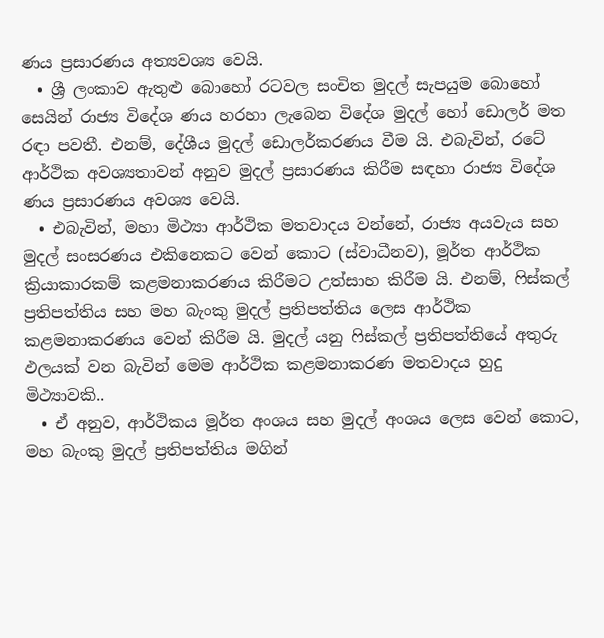ණය ප්‍රසාරණය අත්‍යවශ්‍ය වෙයි.
  • ශ්‍රී ලංකාව ඇතුළු බොහෝ රටවල සංචිත මුදල් සැපයුම බොහෝ සෙයින් රාජ්‍ය විදේශ ණය හරහා ලැබෙන විදේශ මුදල් හෝ ඩොලර් මත රඳා පවතී. එනම්, දේශීය මුදල් ඩොලර්කරණය වීම යි. එබැවින්, රටේ ආර්ථික අවශ්‍යතාවන් අනුව මුදල් ප්‍රසාරණය කිරීම සඳහා රාජ්‍ය විදේශ ණය ප්‍රසාරණය අවශ්‍ය වෙයි.
  • එබැවින්, මහා මිථ්‍යා ආර්ථික මතවාදය වන්නේ, රාජ්‍ය අයවැය සහ මුදල් සංසරණය එකිනෙකට වෙන් කොට (ස්වාධීනව), මූර්ත ආර්ථික ක්‍රියාකාරකම් කළමනාකරණය කිරීමට උත්සාහ කිරීම යි. එනම්, ෆිස්කල් ප්‍රතිපත්තිය සහ මහ බැංකු මුදල් ප්‍රතිපත්තිය ලෙස ආර්ථික කළමනාකරණය වෙන් කිරීම යි. මුදල් යනු ෆිස්කල් ප්‍රතිපත්තියේ අතුරු ඵලයක් වන බැවින් මෙම ආර්ථික කළමනාකරණ මතවාදය හුදු මිථ්‍යාවකි..
  • ඒ අනුව, ආර්ථිකය මූර්ත අංශය සහ මුදල් අංශය ලෙස වෙන් කොට, මහ බැංකු මුදල් ප්‍රතිපත්තිය මගින්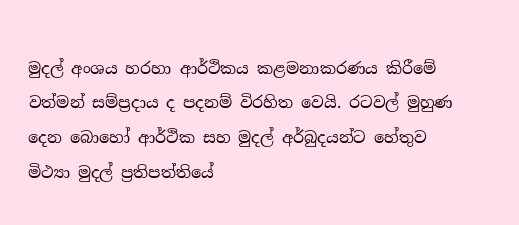මුදල් අංශය හරහා ආර්ථිකය කළමනාකරණය කිරීමේ වත්මන් සම්ප්‍රදාය ද පදනම් විරහිත වෙයි. රටවල් මුහුණ දෙන බොහෝ ආර්ථික සහ මුදල් අර්බුදයන්ට හේතුව මිථ්‍යා මුදල් ප්‍රතිපත්තියේ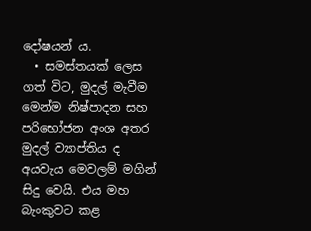දෝෂයන් ය.
  • සමස්තයක් ලෙස ගත් විට, මුදල් මැවීම මෙන්ම නිෂ්පාදන සහ පරිභෝජන අංශ අතර මුදල් ව්‍යාප්තිය ද අයවැය මෙවලම් මගින් සිදු වෙයි. එය මහ බැංකුවට කළ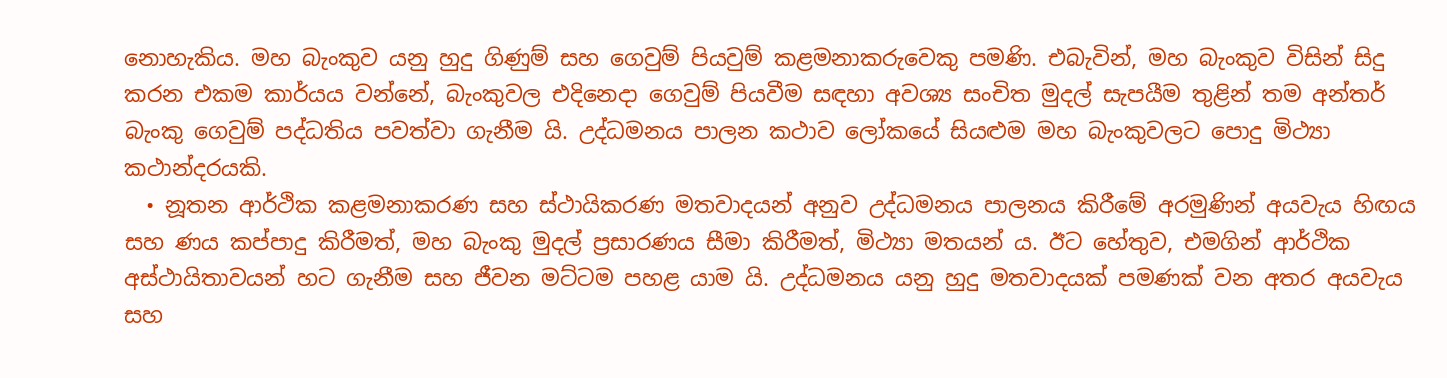නොහැකිය. මහ බැංකුව යනු හුදු ගිණුම් සහ ගෙවුම් පියවුම් කළමනාකරුවෙකු පමණි. එබැවින්, මහ බැංකුව විසින් සිදු කරන එකම කාර්යය වන්නේ, බැංකුවල එදිනෙදා ගෙවුම් පියවීම සඳහා අවශ්‍ය සංචිත මුදල් සැපයීම තුළින් තම අන්තර් බැංකු ගෙවුම් පද්ධතිය පවත්වා ගැනීම යි. උද්ධමනය පාලන කථාව ලෝකයේ සියළුම මහ බැංකුවලට පොදු මිථ්‍යා කථාන්දරයකි.
  • නූතන ආර්ථික කළමනාකරණ සහ ස්ථායිකරණ මතවාදයන් අනුව උද්ධමනය පාලනය කිරීමේ අරමුණින් අයවැය හිඟය සහ ණය කප්පාදු කිරීමත්, මහ බැංකු මුදල් ප්‍රසාරණය සීමා කිරීමත්, මිථ්‍යා මතයන් ය. ඊට හේතුව, එමගින් ආර්ථික අස්ථායිතාවයන් හට ගැනීම සහ ජීවන මට්ටම පහළ යාම යි. උද්ධමනය යනු හුදු මතවාදයක් පමණක් වන අතර අයවැය සහ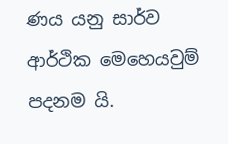ණය යනු සාර්ව ආර්ථික මෙහෙයවුම් පදනම යි.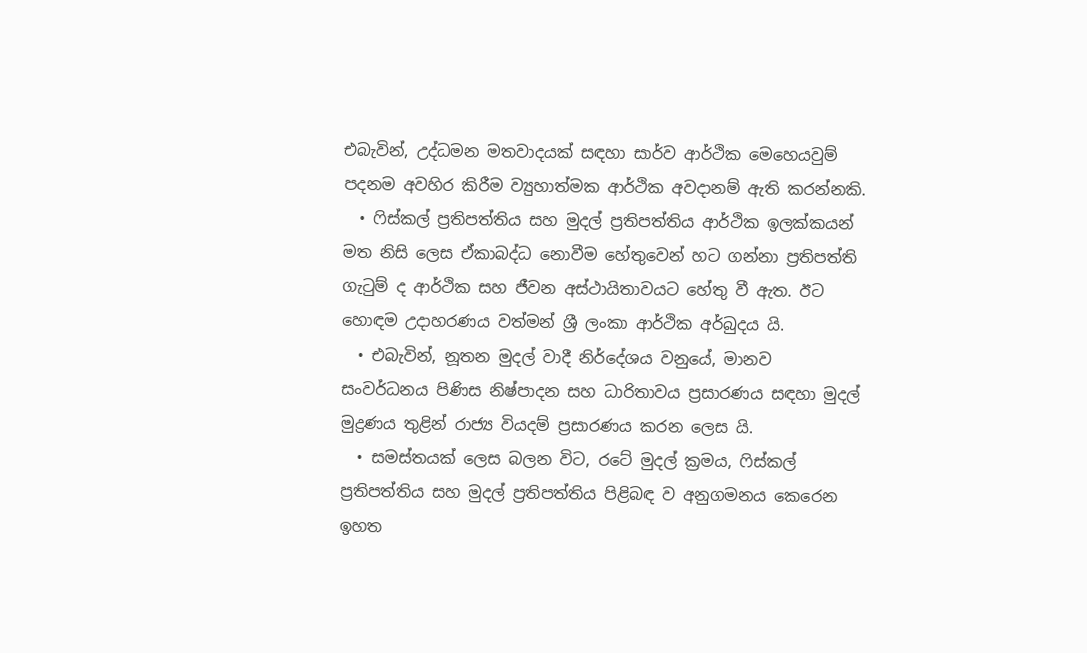එබැවින්, උද්ධමන මතවාදයක් සඳහා සාර්ව ආර්ථික මෙහෙයවුම් පදනම අවහිර කිරීම ව්‍යුහාත්මක ආර්ථික අවදානම් ඇති කරන්නකි.
  • ෆිස්කල් ප්‍රතිපත්තිය සහ මුදල් ප්‍රතිපත්තිය ආර්ථික ඉලක්කයන් මත නිසි ලෙස ඒකාබද්ධ නොවීම හේතුවෙන් හට ගන්නා ප්‍රතිපත්ති ගැටුම් ද ආර්ථික සහ ජීවන අස්ථායිතාවයට හේතු වී ඇත. ඊට හොඳම උදාහරණය වත්මන් ශ්‍රී ලංකා ආර්ථික අර්බුදය යි.
  • එබැවින්, නූතන මුදල් වාදී නිර්දේශය වනුයේ, මානව සංවර්ධනය පිණිස නිෂ්පාදන සහ ධාරිතාවය ප්‍රසාරණය සඳහා මුදල් මුද්‍රණය තුළින් රාජ්‍ය වියදම් ප්‍රසාරණය කරන ලෙස යි.
  • සමස්තයක් ලෙස බලන විට, රටේ මුදල් ක්‍රමය, ෆිස්කල් ප්‍රතිපත්තිය සහ මුදල් ප්‍රතිපත්තිය පිළිබඳ ව අනුගමනය කෙරෙන ඉහත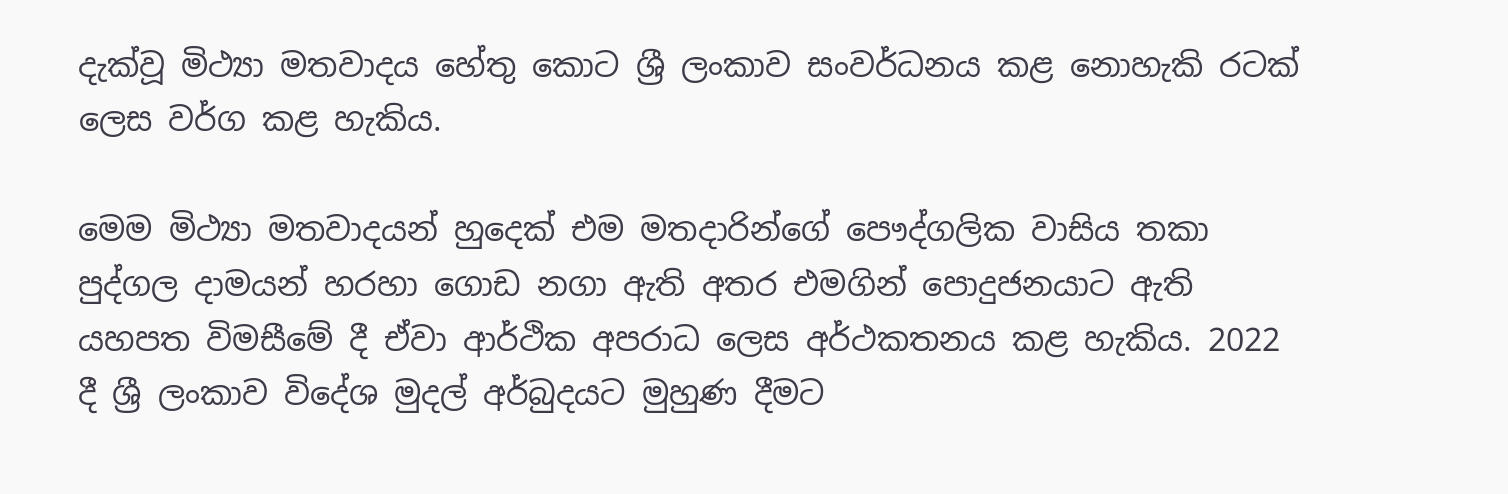දැක්වූ මිථ්‍යා මතවාදය හේතු කොට ශ්‍රී ලංකාව සංවර්ධනය කළ නොහැකි රටක් ලෙස වර්ග කළ හැකිය.

මෙම මිථ්‍යා මතවාදයන් හුදෙක් එම මතදාරින්ගේ පෞද්ගලික වාසිය තකා පුද්ගල දාමයන් හරහා ගොඩ නගා ඇති අතර එමගින් පොදුජනයාට ඇති යහපත විමසීමේ දී ඒවා ආර්ථික අපරාධ ලෙස අර්ථකතනය කළ හැකිය. 2022 දී ශ්‍රී ලංකාව විදේශ මුදල් අර්බුදයට මුහුණ දීමට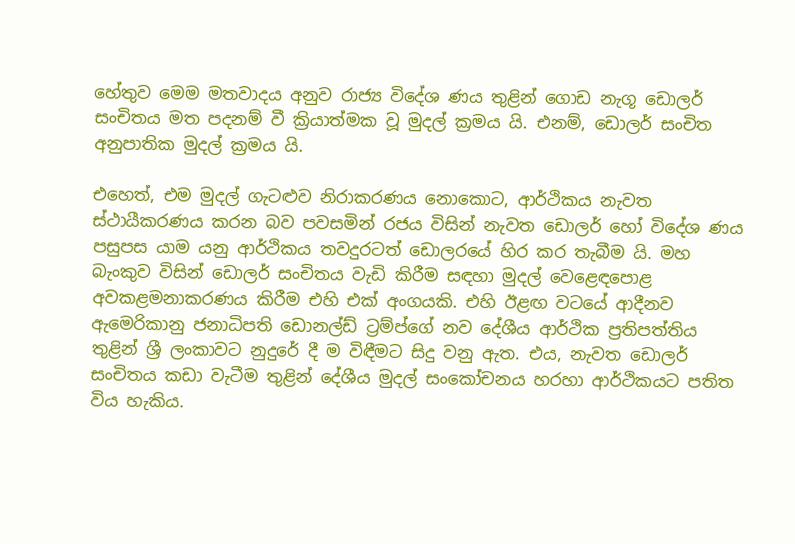හේතුව මෙම මතවාදය අනුව රාජ්‍ය විදේශ ණය තුළින් ගොඩ නැගූ ඩොලර් සංචිතය මත පදනම් වී ක්‍රියාත්මක වූ මුදල් ක්‍රමය යි. එනම්, ඩොලර් සංචිත අනුපාතික මුදල් ක්‍රමය යි.

එහෙත්, එම මුදල් ගැටළුව නිරාකරණය නොකොට, ආර්ථිකය නැවත ස්ථායීකරණය කරන බව පවසමින් රජය විසින් නැවත ඩොලර් හෝ විදේශ ණය පසුපස යාම යනු ආර්ථිකය තවදුරටත් ඩොලරයේ හිර කර තැබීම යි. මහ බැංකුව විසින් ඩොලර් සංචිතය වැඩි කිරීම සඳහා මුදල් වෙළෙඳපොළ අවකළමනාකරණය කිරීම එහි එක් අංගයකි. එහි ඊළඟ වටයේ ආදීනව ඇමෙරිකානු ජනාධිපති ඩොනල්ඩ් ට්‍රම්ප්ගේ නව දේශීය ආර්ථික ප්‍රතිපත්තිය තුළින් ශ්‍රී ලංකාවට නුදුරේ දී ම විඳීමට සිදු වනු ඇත. එය, නැවත ඩොලර් සංචිතය කඩා වැටීම තුළින් දේශීය මුදල් සංකෝචනය හරහා ආර්ථිකයට පතිත විය හැකිය.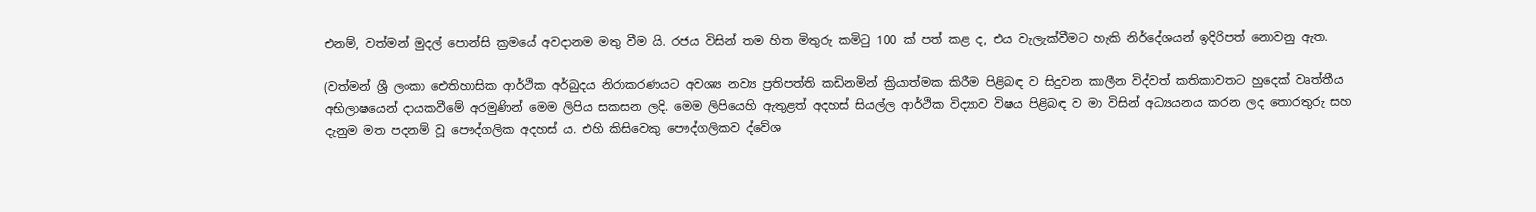එනම්, වත්මන් මුදල් පොන්සි ක්‍රමයේ අවදානම මතු වීම යි. රජය විසින් තම හිත මිතුරු කමිටු 100 ක් පත් කළ ද, එය වැලැක්වීමට හැකි නිර්දේශයන් ඉදිරිපත් නොවනු ඇත.

(වත්මන් ශ්‍රී ලංකා ඓතිහාසික ආර්ථික අර්බුදය නිරාකරණයට අවශ්‍ය නව්‍ය ප්‍රතිපත්ති කඩිනමින් ක්‍රියාත්මක කිරීම පිළිබඳ ව සිදුවන කාලීන විද්වත් කතිකාවතට හුදෙක් වෘත්තීය අභිලාෂයෙන් දායකවීමේ අරමුණින් මෙම ලිපිය සකසන ලදි. මෙම ලිපියෙහි ඇතුළත් අදහස් සියල්ල ආර්ථික විද්‍යාව විෂය පිළිබඳ ව මා විසින් අධ්‍යයනය කරන ලද තොරතුරු සහ දැනුම මත පදනම් වූ පෞද්ගලික අදහස් ය. එහි කිසිවෙකු පෞද්ගලිකව ද්වේශ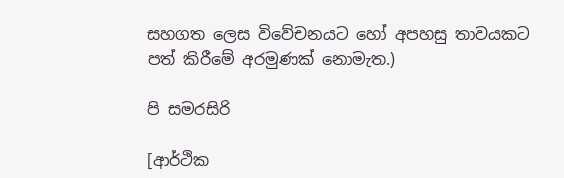සහගත ලෙස විවේචනයට හෝ අපහසු තාවයකට පත් කිරීමේ අරමුණක් නොමැත.)

පි සමරසිරි

[ආර්ථික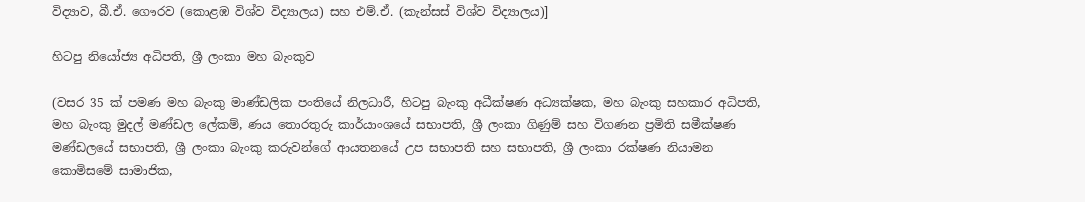විද්‍යාව, බී.ඒ. ගෞරව (කොළඹ විශ්ව විද්‍යාලය) සහ එම්.ඒ. (කැන්සස් විශ්ව විද්‍යාලය)]

හිටපු නියෝජ්‍ය අධිපති, ශ්‍රී ලංකා මහ බැංකුව

(වසර 35 ක් පමණ මහ බැංකු මාණ්ඩලික පංතියේ නිලධාරී, හිටපු බැංකු අධීක්ෂණ අධ්‍යක්ෂක, මහ බැංකු සහකාර අධිපති, මහ බැංකු මුදල් මණ්ඩල ලේකම්, ණය තොරතුරු කාර්යාංශයේ සභාපති, ශ්‍රී ලංකා ගිණුම් සහ විගණන ප්‍රමිති සමීක්ෂණ මණ්ඩලයේ සභාපති, ශ්‍රී ලංකා බැංකු කරුවන්ගේ ආයතනයේ උප සභාපති සහ සභාපති, ශ්‍රී ලංකා රක්ෂණ නියාමන කොමිසමේ සාමාජික,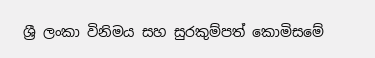ශ්‍රී ලංකා විනිමය සහ සුරකුම්පත් කොමිසමේ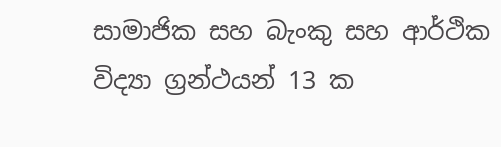සාමාජික සහ බැංකු සහ ආර්ථික විද්‍යා ග්‍රන්ථයන් 13 ක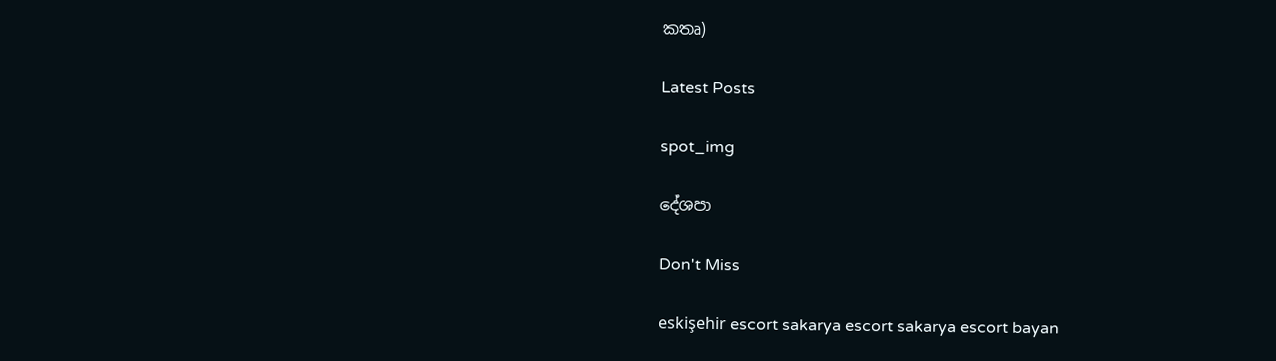කතෘ)

Latest Posts

spot_img

දේශපා

Don't Miss

eskişehir escort sakarya escort sakarya escort bayan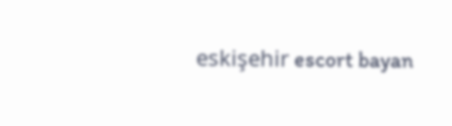eskişehir escort bayan